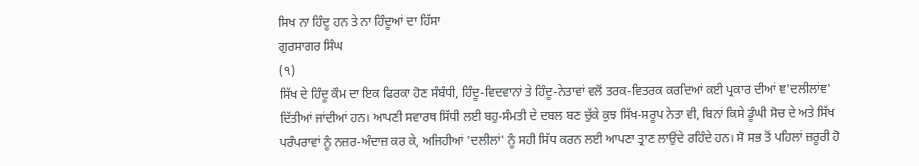ਸਿਖ ਨਾ ਹਿੰਦੂ ਹਨ ਤੇ ਨਾ ਹਿੰਦੂਆਂ ਦਾ ਹਿੱਸਾ
ਗੁਰਸਾਗਰ ਸਿੰਘ
(੧)
ਸਿੱਖ ਦੇ ਹਿੰਦੂ ਕੌਮ ਦਾ ਇਕ ਫਿਰਕਾ ਹੋਣ ਸੰਬੰਧੀ, ਹਿੰਦੂ-ਵਿਦਵਾਨਾਂ ਤੇ ਹਿੰਦੂ-ਨੇਤਾਵਾਂ ਵਲੋਂ ਤਰਕ-ਵਿਤਰਕ ਕਰਦਿਆਂ ਕਈ ਪ੍ਰਕਾਰ ਦੀਆਂ ਞ'ਦਲੀਲਾਂਞ' ਦਿੱਤੀਆਂ ਜਾਂਦੀਆਂ ਹਨ। ਆਪਣੀ ਸਵਾਰਥ ਸਿੱਧੀ ਲਈ ਬਹੁ-ਸੰਮਤੀ ਦੇ ਦਬਲ ਬਣ ਚੁੱਕੇ ਕੁਝ ਸਿੱਖ-ਸਰੂਪ ਨੇਤਾ ਵੀ, ਬਿਨਾਂ ਕਿਸੇ ਡੂੰਘੀ ਸੋਚ ਦੇ ਅਤੇ ਸਿੱਖ ਪਰੰਪਰਾਵਾਂ ਨੂੰ ਨਜ਼ਰ-ਅੰਦਾਜ਼ ਕਰ ਕੇ, ਅਜਿਹੀਆਂ 'ਦਲੀਲਾਂ' ਨੂੰ ਸਹੀ ਸਿੱਧ ਕਰਨ ਲਈ ਆਪਣਾ ਤ੍ਰਾਣ ਲਾਉਂਦੇ ਰਹਿੰਦੇ ਹਨ। ਸੋ ਸਭ ਤੋਂ ਪਹਿਲਾਂ ਜ਼ਰੂਰੀ ਹੋ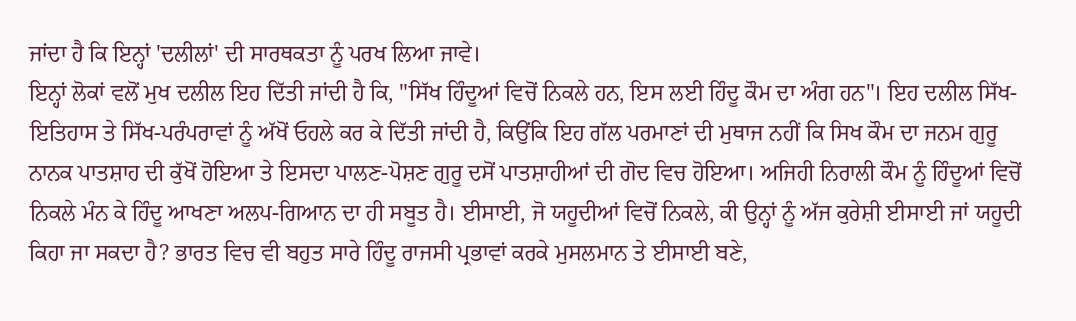ਜਾਂਦਾ ਹੈ ਕਿ ਇਨ੍ਹਾਂ 'ਦਲੀਲਾਂ' ਦੀ ਸਾਰਥਕਤਾ ਨੂੰ ਪਰਖ ਲਿਆ ਜਾਵੇ।
ਇਨ੍ਹਾਂ ਲੋਕਾਂ ਵਲੋਂ ਮੁਖ ਦਲੀਲ ਇਹ ਦਿੱਤੀ ਜਾਂਦੀ ਹੈ ਕਿ, "ਸਿੱਖ ਹਿੰਦੂਆਂ ਵਿਚੋਂ ਨਿਕਲੇ ਹਨ, ਇਸ ਲਈ ਹਿੰਦੂ ਕੌਮ ਦਾ ਅੰਗ ਹਨ"। ਇਹ ਦਲੀਲ ਸਿੱਖ-ਇਤਿਹਾਸ ਤੇ ਸਿੱਖ-ਪਰੰਪਰਾਵਾਂ ਨੂੰ ਅੱਖੋਂ ਓਹਲੇ ਕਰ ਕੇ ਦਿੱਤੀ ਜਾਂਦੀ ਹੈ, ਕਿਉਂਕਿ ਇਹ ਗੱਲ ਪਰਮਾਣਾਂ ਦੀ ਮੁਥਾਜ ਨਹੀਂ ਕਿ ਸਿਖ ਕੌਮ ਦਾ ਜਨਮ ਗੁਰੂ ਨਾਨਕ ਪਾਤਸ਼ਾਹ ਦੀ ਕੁੱਖੋਂ ਹੋਇਆ ਤੇ ਇਸਦਾ ਪਾਲਣ-ਪੋਸ਼ਣ ਗੁਰੂ ਦਸੋਂ ਪਾਤਸ਼ਾਹੀਆਂ ਦੀ ਗੋਦ ਵਿਚ ਹੋਇਆ। ਅਜਿਹੀ ਨਿਰਾਲੀ ਕੌਮ ਨੂੰ ਹਿੰਦੂਆਂ ਵਿਚੋਂ ਨਿਕਲੇ ਮੰਨ ਕੇ ਹਿੰਦੂ ਆਖਣਾ ਅਲਪ-ਗਿਆਨ ਦਾ ਹੀ ਸਬੂਤ ਹੈ। ਈਸਾਈ, ਜੋ ਯਹੂਦੀਆਂ ਵਿਚੋਂ ਨਿਕਲੇ, ਕੀ ਉਨ੍ਹਾਂ ਨੂੰ ਅੱਜ ਕੁਰੇਸ਼ੀ ਈਸਾਈ ਜਾਂ ਯਹੂਦੀ ਕਿਹਾ ਜਾ ਸਕਦਾ ਹੈ? ਭਾਰਤ ਵਿਚ ਵੀ ਬਹੁਤ ਸਾਰੇ ਹਿੰਦੂ ਰਾਜਸੀ ਪ੍ਰਭਾਵਾਂ ਕਰਕੇ ਮੁਸਲਮਾਨ ਤੇ ਈਸਾਈ ਬਣੇ,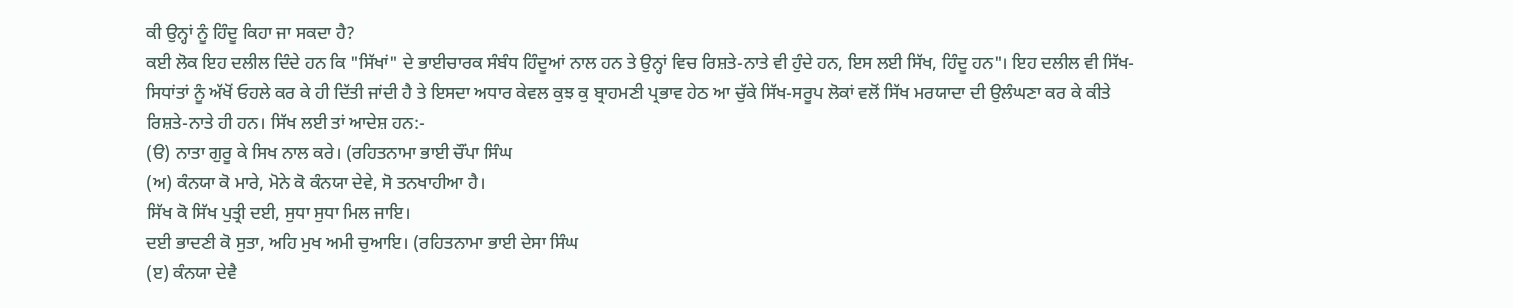ਕੀ ਉਨ੍ਹਾਂ ਨੂੰ ਹਿੰਦੂ ਕਿਹਾ ਜਾ ਸਕਦਾ ਹੈ?
ਕਈ ਲੋਕ ਇਹ ਦਲੀਲ ਦਿੰਦੇ ਹਨ ਕਿ "ਸਿੱਖਾਂ" ਦੇ ਭਾਈਚਾਰਕ ਸੰਬੰਧ ਹਿੰਦੂਆਂ ਨਾਲ ਹਨ ਤੇ ਉਨ੍ਹਾਂ ਵਿਚ ਰਿਸ਼ਤੇ-ਨਾਤੇ ਵੀ ਹੁੰਦੇ ਹਨ, ਇਸ ਲਈ ਸਿੱਖ, ਹਿੰਦੂ ਹਨ"। ਇਹ ਦਲੀਲ ਵੀ ਸਿੱਖ-ਸਿਧਾਂਤਾਂ ਨੂੰ ਅੱਖੋਂ ਓਹਲੇ ਕਰ ਕੇ ਹੀ ਦਿੱਤੀ ਜਾਂਦੀ ਹੈ ਤੇ ਇਸਦਾ ਅਧਾਰ ਕੇਵਲ ਕੁਝ ਕੁ ਬ੍ਰਾਹਮਣੀ ਪ੍ਰਭਾਵ ਹੇਠ ਆ ਚੁੱਕੇ ਸਿੱਖ-ਸਰੂਪ ਲੋਕਾਂ ਵਲੋਂ ਸਿੱਖ ਮਰਯਾਦਾ ਦੀ ਉਲੰਘਣਾ ਕਰ ਕੇ ਕੀਤੇ ਰਿਸ਼ਤੇ-ਨਾਤੇ ਹੀ ਹਨ। ਸਿੱਖ ਲਈ ਤਾਂ ਆਦੇਸ਼ ਹਨ:-
(ੳ) ਨਾਤਾ ਗੁਰੂ ਕੇ ਸਿਖ ਨਾਲ ਕਰੇ। (ਰਹਿਤਨਾਮਾ ਭਾਈ ਚੌਂਪਾ ਸਿੰਘ
(ਅ) ਕੰਨਯਾ ਕੋ ਮਾਰੇ, ਮੋਨੇ ਕੋ ਕੰਨਯਾ ਦੇਵੇ, ਸੋ ਤਨਖਾਹੀਆ ਹੈ।
ਸਿੱਖ ਕੋ ਸਿੱਖ ਪੁਤ੍ਰੀ ਦਈ, ਸੁਧਾ ਸੁਧਾ ਮਿਲ ਜਾਇ।
ਦਈ ਭਾਦਣੀ ਕੋ ਸੁਤਾ, ਅਹਿ ਮੁਖ ਅਮੀ ਚੁਆਇ। (ਰਹਿਤਨਾਮਾ ਭਾਈ ਦੇਸਾ ਸਿੰਘ
(ੲ) ਕੰਨਯਾ ਦੇਵੈ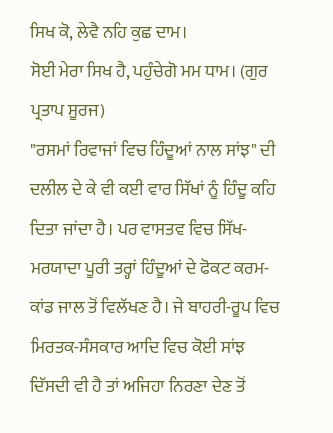ਸਿਖ ਕੋ, ਲੇਵੈ ਨਹਿ ਕੁਛ ਦਾਮ।
ਸੋਈ ਮੇਰਾ ਸਿਖ ਹੈ, ਪਹੁੰਚੇਗੋ ਮਮ ਧਾਮ। (ਗੁਰ ਪ੍ਰਤਾਪ ਸੂਰਜ)
"ਰਸਮਾਂ ਰਿਵਾਜਾਂ ਵਿਚ ਹਿੰਦੂਆਂ ਨਾਲ ਸਾਂਝ" ਦੀ ਦਲੀਲ ਦੇ ਕੇ ਵੀ ਕਈ ਵਾਰ ਸਿੱਖਾਂ ਨੂੰ ਹਿੰਦੂ ਕਹਿ ਦਿਤਾ ਜਾਂਦਾ ਹੈ। ਪਰ ਵਾਸਤਵ ਵਿਚ ਸਿੱਖ-ਮਰਯਾਦਾ ਪੂਰੀ ਤਰ੍ਹਾਂ ਹਿੰਦੂਆਂ ਦੇ ਫੋਕਟ ਕਰਮ-ਕਾਂਡ ਜਾਲ ਤੋਂ ਵਿਲੱਖਣ ਹੈ। ਜੇ ਬਾਹਰੀ-ਰੂਪ ਵਿਚ ਮਿਰਤਕ-ਸੰਸਕਾਰ ਆਦਿ ਵਿਚ ਕੋਈ ਸਾਂਝ ਦਿੱਸਦੀ ਵੀ ਹੈ ਤਾਂ ਅਜਿਹਾ ਨਿਰਣਾ ਦੇਣ ਤੋਂ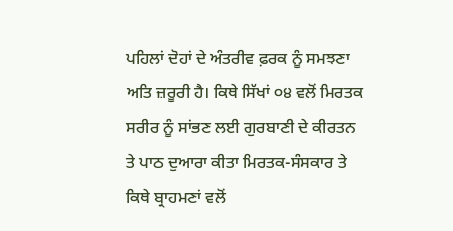ਪਹਿਲਾਂ ਦੋਹਾਂ ਦੇ ਅੰਤਰੀਵ ਫ਼ਰਕ ਨੂੰ ਸਮਝਣਾ ਅਤਿ ਜ਼ਰੂਰੀ ਹੈ। ਕਿਥੇ ਸਿੱਖਾਂ ੦੪ ਵਲੋਂ ਮਿਰਤਕ ਸਰੀਰ ਨੂੰ ਸਾਂਭਣ ਲਈ ਗੁਰਬਾਣੀ ਦੇ ਕੀਰਤਨ ਤੇ ਪਾਠ ਦੁਆਰਾ ਕੀਤਾ ਮਿਰਤਕ-ਸੰਸਕਾਰ ਤੇ ਕਿਥੇ ਬ੍ਰਾਹਮਣਾਂ ਵਲੋਂ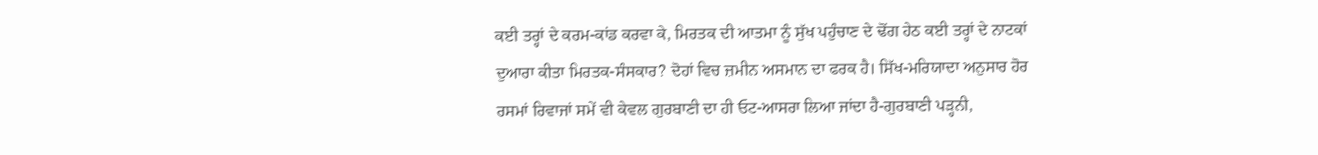ਕਈ ਤਰ੍ਹਾਂ ਦੇ ਕਰਮ-ਕਾਂਡ ਕਰਵਾ ਕੇ, ਮਿਰਤਕ ਦੀ ਆਤਮਾ ਨੂੰ ਸੁੱਖ ਪਹੁੰਚਾਣ ਦੇ ਢੋਂਗ ਹੇਠ ਕਈ ਤਰ੍ਹਾਂ ਦੇ ਨਾਟਕਾਂ ਦੁਆਰਾ ਕੀਤਾ ਮਿਰਤਕ-ਸੰਸਕਾਰ? ਦੋਹਾਂ ਵਿਚ ਜ਼ਮੀਨ ਅਸਮਾਨ ਦਾ ਫਰਕ ਹੈ। ਸਿੱਖ-ਮਰਿਯਾਦਾ ਅਨੁਸਾਰ ਹੋਰ ਰਸਮਾਂ ਰਿਵਾਜਾਂ ਸਮੇਂ ਵੀ ਕੇਵਲ ਗੁਰਬਾਣੀ ਦਾ ਹੀ ਓਟ-ਆਸਰਾ ਲਿਆ ਜਾਂਦਾ ਹੈ-ਗੁਰਬਾਣੀ ਪੜ੍ਹਨੀ,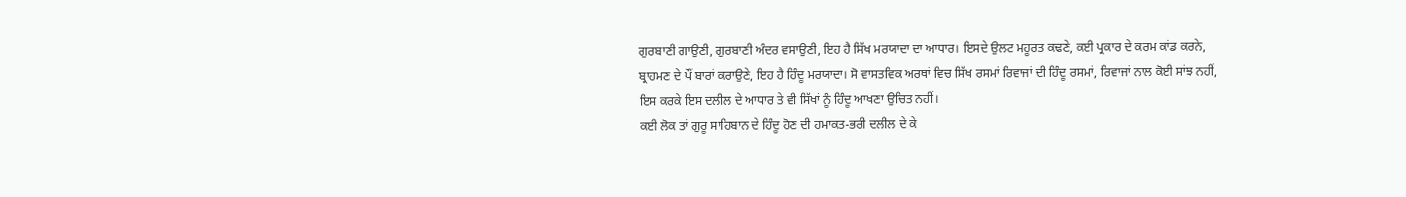ਗੁਰਬਾਣੀ ਗਾਉਣੀ, ਗੁਰਬਾਣੀ ਅੰਦਰ ਵਸਾਉਣੀ, ਇਹ ਹੈ ਸਿੱਖ ਮਰਯਾਦਾ ਦਾ ਆਧਾਰ। ਇਸਦੇ ਉਲਟ ਮਹੂਰਤ ਕਢਣੇ, ਕਈ ਪ੍ਰਕਾਰ ਦੇ ਕਰਮ ਕਾਂਡ ਕਰਨੇ, ਬ੍ਰਾਹਮਣ ਦੇ ਪੌਂ ਬਾਰਾਂ ਕਰਾਉਣੇ, ਇਹ ਹੈ ਹਿੰਦੂ ਮਰਯਾਦਾ। ਸੋ ਵਾਸਤਵਿਕ ਅਰਥਾਂ ਵਿਚ ਸਿੱਖ ਰਸਮਾਂ ਰਿਵਾਜਾਂ ਦੀ ਹਿੰਦੂ ਰਸਮਾਂ, ਰਿਵਾਜਾਂ ਨਾਲ ਕੋਈ ਸਾਂਝ ਨਹੀਂ, ਇਸ ਕਰਕੇ ਇਸ ਦਲੀਲ ਦੇ ਆਧਾਰ ਤੇ ਵੀ ਸਿੱਖਾਂ ਨੂੰ ਹਿੰਦੂ ਆਖਣਾ ਉਚਿਤ ਨਹੀਂ।
ਕਈ ਲੋਕ ਤਾਂ ਗੁਰੂ ਸਾਹਿਬਾਨ ਦੇ ਹਿੰਦੂ ਹੋਣ ਦੀ ਹਮਾਕਤ-ਭਰੀ ਦਲੀਲ ਦੇ ਕੇ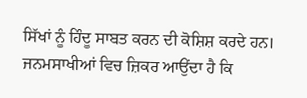ਸਿੱਖਾਂ ਨੂੰ ਹਿੰਦੂ ਸਾਬਤ ਕਰਨ ਦੀ ਕੋਸ਼ਿਸ਼ ਕਰਦੇ ਹਨ। ਜਨਮਸਾਖੀਆਂ ਵਿਚ ਜ਼ਿਕਰ ਆਉਂਦਾ ਹੈ ਕਿ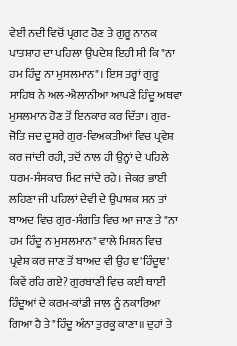ਵੇਈਂ ਨਦੀ ਵਿਚੋਂ ਪ੍ਰਗਟ ਹੋਣ ਤੇ ਗੁਰੂ ਨਾਨਕ ਪਾਤਸ਼ਾਹ ਦਾ ਪਹਿਲਾ ਉਪਦੇਸ਼ ਇਹੀ ਸੀ ਕਿ "ਨਾ ਹਮ ਹਿੰਦੂ ਨਾ ਮੁਸਲਮਾਨ"। ਇਸ ਤਰ੍ਹਾਂ ਗੁਰੂ ਸਾਹਿਬ ਨੇ ਅਲ-ਐਲਾਨੀਆ ਆਪਣੇ ਹਿੰਦੂ ਅਥਵਾ ਮੁਸਲਮਾਨ ਹੋਣ ਤੋਂ ਇਨਕਾਰ ਕਰ ਦਿੱਤਾ। ਗੁਰ-ਜੋਤਿ ਜਦ ਦੂਸਰੇ ਗੁਰ-ਵਿਅਕਤੀਆਂ ਵਿਚ ਪ੍ਰਵੇਸ਼ ਕਰ ਜਾਂਦੀ ਰਹੀ, ਤਦੋਂ ਨਾਲ ਹੀ ਉਨ੍ਹਾਂ ਦੇ ਪਹਿਲੇ ਧਰਮ-ਸੰਸਕਾਰ ਮਿਟ ਜਾਂਦੇ ਰਹੇ। ਜੇਕਰ ਭਾਈ ਲਹਿਣਾ ਜੀ ਪਹਿਲਾਂ ਦੇਵੀ ਦੇ ਉਪਾਸ਼ਕ ਸਨ ਤਾਂ ਬਾਅਦ ਵਿਚ ਗੁਰ-ਸੰਗਤਿ ਵਿਚ ਆ ਜਾਣ ਤੇ "ਨਾ ਹਮ ਹਿੰਦੂ ਨ ਮੁਸਲਮਾਨ" ਵਾਲੇ ਮਿਸ਼ਨ ਵਿਚ ਪ੍ਰਵੇਸ਼ ਕਰ ਜਾਣ ਤੋਂ ਬਾਅਦ ਵੀ ਉਹ ਞ'ਹਿੰਦੂਞ' ਕਿਵੇਂ ਰਹਿ ਗਏ? ਗੁਰਬਾਣੀ ਵਿਚ ਕਈ ਥਾਈਂ ਹਿੰਦੂਆਂ ਦੇ ਕਰਮ-ਕਾਂਡੀ ਜਾਲ ਨੂੰ ਨਕਾਰਿਆ ਗਿਆ ਹੈ ਤੇ "ਹਿੰਦੂ ਅੰਨਾ ਤੁਰਕੂ ਕਾਣਾ॥ ਦੁਹਾਂ ਤੇ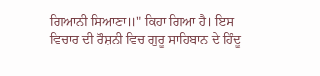ਗਿਆਨੀ ਸਿਆਣਾ॥" ਕਿਹਾ ਗਿਆ ਹੈ। ਇਸ ਵਿਚਾਰ ਦੀ ਰੌਸ਼ਨੀ ਵਿਚ ਗੁਰੂ ਸਾਹਿਬਾਨ ਦੇ ਹਿੰਦੂ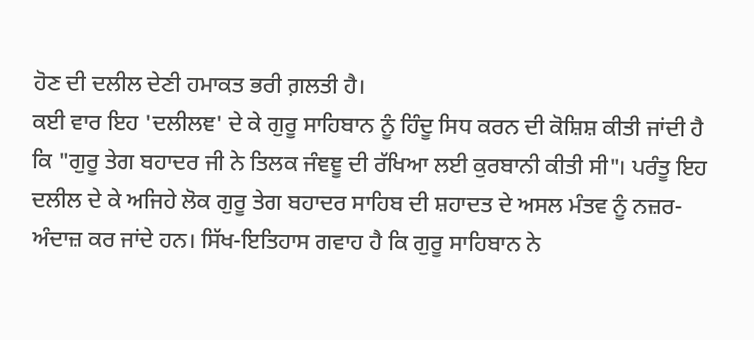ਹੋਣ ਦੀ ਦਲੀਲ ਦੇਣੀ ਹਮਾਕਤ ਭਰੀ ਗ਼ਲਤੀ ਹੈ।
ਕਈ ਵਾਰ ਇਹ 'ਦਲੀਲਞ' ਦੇ ਕੇ ਗੁਰੂ ਸਾਹਿਬਾਨ ਨੂੰ ਹਿੰਦੂ ਸਿਧ ਕਰਨ ਦੀ ਕੋਸ਼ਿਸ਼ ਕੀਤੀ ਜਾਂਦੀ ਹੈ ਕਿ "ਗੁਰੂ ਤੇਗ ਬਹਾਦਰ ਜੀ ਨੇ ਤਿਲਕ ਜੰਞਞੂ ਦੀ ਰੱਖਿਆ ਲਈ ਕੁਰਬਾਨੀ ਕੀਤੀ ਸੀ"। ਪਰੰਤੂ ਇਹ ਦਲੀਲ ਦੇ ਕੇ ਅਜਿਹੇ ਲੋਕ ਗੁਰੂ ਤੇਗ ਬਹਾਦਰ ਸਾਹਿਬ ਦੀ ਸ਼ਹਾਦਤ ਦੇ ਅਸਲ ਮੰਤਵ ਨੂੰ ਨਜ਼ਰ-ਅੰਦਾਜ਼ ਕਰ ਜਾਂਦੇ ਹਨ। ਸਿੱਖ-ਇਤਿਹਾਸ ਗਵਾਹ ਹੈ ਕਿ ਗੁਰੂ ਸਾਹਿਬਾਨ ਨੇ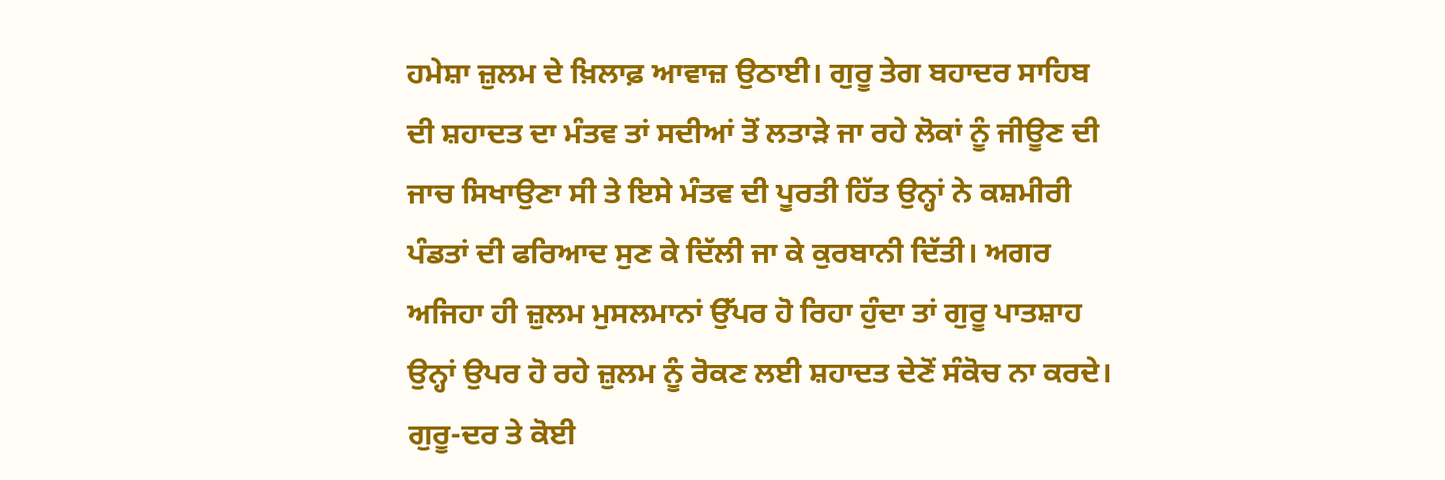ਹਮੇਸ਼ਾ ਜ਼ੁਲਮ ਦੇ ਖ਼ਿਲਾਫ਼ ਆਵਾਜ਼ ਉਠਾਈ। ਗੁਰੂ ਤੇਗ ਬਹਾਦਰ ਸਾਹਿਬ ਦੀ ਸ਼ਹਾਦਤ ਦਾ ਮੰਤਵ ਤਾਂ ਸਦੀਆਂ ਤੋਂ ਲਤਾੜੇ ਜਾ ਰਹੇ ਲੋਕਾਂ ਨੂੰ ਜੀਊਣ ਦੀ ਜਾਚ ਸਿਖਾਉਣਾ ਸੀ ਤੇ ਇਸੇ ਮੰਤਵ ਦੀ ਪੂਰਤੀ ਹਿੱਤ ਉਨ੍ਹਾਂ ਨੇ ਕਸ਼ਮੀਰੀ ਪੰਡਤਾਂ ਦੀ ਫਰਿਆਦ ਸੁਣ ਕੇ ਦਿੱਲੀ ਜਾ ਕੇ ਕੁਰਬਾਨੀ ਦਿੱਤੀ। ਅਗਰ ਅਜਿਹਾ ਹੀ ਜ਼ੁਲਮ ਮੁਸਲਮਾਨਾਂ ਉੱਪਰ ਹੋ ਰਿਹਾ ਹੁੰਦਾ ਤਾਂ ਗੁਰੂ ਪਾਤਸ਼ਾਹ ਉਨ੍ਹਾਂ ਉਪਰ ਹੋ ਰਹੇ ਜ਼ੁਲਮ ਨੂੰ ਰੋਕਣ ਲਈ ਸ਼ਹਾਦਤ ਦੇਣੋਂ ਸੰਕੋਚ ਨਾ ਕਰਦੇ। ਗੁਰੂ-ਦਰ ਤੇ ਕੋਈ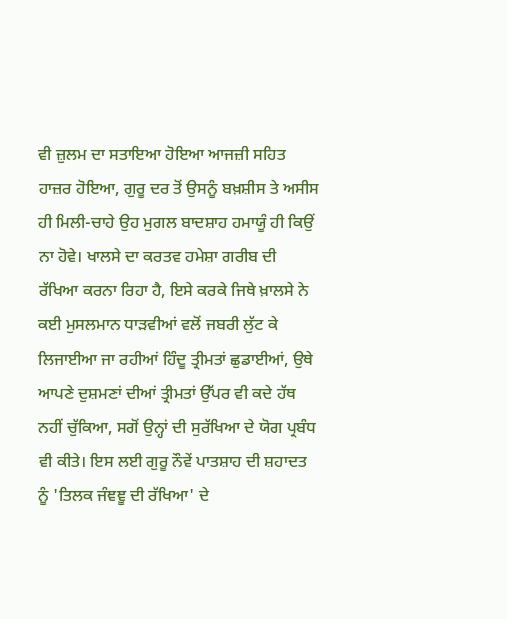ਵੀ ਜ਼ੁਲਮ ਦਾ ਸਤਾਇਆ ਹੋਇਆ ਆਜਜ਼ੀ ਸਹਿਤ ਹਾਜ਼ਰ ਹੋਇਆ, ਗੁਰੂ ਦਰ ਤੋਂ ਉਸਨੂੰ ਬਖ਼ਸ਼ੀਸ ਤੇ ਅਸੀਸ ਹੀ ਮਿਲੀ-ਚਾਹੇ ਉਹ ਮੁਗਲ ਬਾਦਸ਼ਾਹ ਹਮਾਯੂੰ ਹੀ ਕਿਉਂ ਨਾ ਹੋਵੇ। ਖਾਲਸੇ ਦਾ ਕਰਤਵ ਹਮੇਸ਼ਾ ਗਰੀਬ ਦੀ ਰੱਖਿਆ ਕਰਨਾ ਰਿਹਾ ਹੈ, ਇਸੇ ਕਰਕੇ ਜਿਥੇ ਖ਼ਾਲਸੇ ਨੇ ਕਈ ਮੁਸਲਮਾਨ ਧਾੜਵੀਆਂ ਵਲੋਂ ਜਬਰੀ ਲੁੱਟ ਕੇ ਲਿਜਾਈਆ ਜਾ ਰਹੀਆਂ ਹਿੰਦੂ ਤ੍ਰੀਮਤਾਂ ਛੁਡਾਈਆਂ, ਉਥੇ ਆਪਣੇ ਦੁਸ਼ਮਣਾਂ ਦੀਆਂ ਤ੍ਰੀਮਤਾਂ ਉੱਪਰ ਵੀ ਕਦੇ ਹੱਥ ਨਹੀਂ ਚੁੱਕਿਆ, ਸਗੋਂ ਉਨ੍ਹਾਂ ਦੀ ਸੁਰੱਖਿਆ ਦੇ ਯੋਗ ਪ੍ਰਬੰਧ ਵੀ ਕੀਤੇ। ਇਸ ਲਈ ਗੁਰੂ ਨੌਵੇਂ ਪਾਤਸ਼ਾਹ ਦੀ ਸ਼ਹਾਦਤ ਨੂੰ 'ਤਿਲਕ ਜੰਞਞੂ ਦੀ ਰੱਖਿਆ' ਦੇ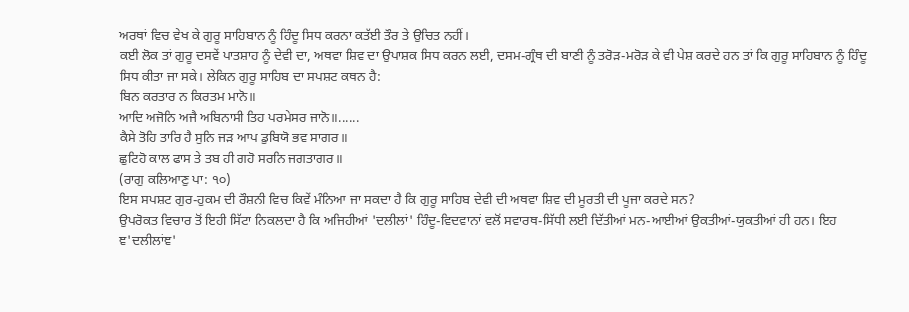ਅਰਥਾਂ ਵਿਚ ਵੇਖ ਕੇ ਗੁਰੂ ਸਾਹਿਬਾਨ ਨੂੰ ਹਿੰਦੂ ਸਿਧ ਕਰਨਾ ਕਤੱਈ ਤੌਰ ਤੇ ਉਚਿਤ ਨਹੀਂ।
ਕਈ ਲੋਕ ਤਾਂ ਗੁਰੂ ਦਸਵੇਂ ਪਾਤਸ਼ਾਹ ਨੂੰ ਦੇਵੀ ਦਾ, ਅਥਵਾ ਸ਼ਿਵ ਦਾ ਉਪਾਸ਼ਕ ਸਿਧ ਕਰਨ ਲਈ, ਦਸਮ-ਗ੍ਰੰਥ ਦੀ ਬਾਣੀ ਨੂੰ ਤਰੋੜ-ਮਰੋੜ ਕੇ ਵੀ ਪੇਸ਼ ਕਰਦੇ ਹਨ ਤਾਂ ਕਿ ਗੁਰੂ ਸਾਹਿਬਾਨ ਨੂੰ ਹਿੰਦੂ ਸਿਧ ਕੀਤਾ ਜਾ ਸਕੇ। ਲੇਕਿਨ ਗੁਰੂ ਸਾਹਿਬ ਦਾ ਸਪਸ਼ਟ ਕਥਨ ਹੈ:
ਬਿਨ ਕਰਤਾਰ ਨ ਕਿਰਤਮ ਮਾਨੋ॥
ਆਦਿ ਅਜੋਨਿ ਅਜੈ ਅਬਿਨਾਸੀ ਤਿਹ ਪਰਮੇਸਰ ਜਾਨੋ॥......
ਕੈਸੇ ਤੋਹਿ ਤਾਰਿ ਹੈ ਸੁਨਿ ਜੜ ਆਪ ਡੁਬਿਯੋ ਭਵ ਸਾਗਰ॥
ਛੁਟਿਹੋ ਕਾਲ ਫਾਸ ਤੇ ਤਬ ਹੀ ਗਹੋ ਸਰਨਿ ਜਗਤਾਗਰ॥
(ਰਾਗੁ ਕਲਿਆਣੁ ਪਾ: ੧੦)
ਇਸ ਸਪਸ਼ਟ ਗੁਰ-ਹੁਕਮ ਦੀ ਰੌਸ਼ਨੀ ਵਿਚ ਕਿਵੇਂ ਮੰਨਿਆ ਜਾ ਸਕਦਾ ਹੈ ਕਿ ਗੁਰੂ ਸਾਹਿਬ ਦੇਵੀ ਦੀ ਅਥਵਾ ਸ਼ਿਵ ਦੀ ਮੂਰਤੀ ਦੀ ਪੂਜਾ ਕਰਦੇ ਸਨ?
ਉਪਰੋਕਤ ਵਿਚਾਰ ਤੋਂ ਇਹੀ ਸਿੱਟਾ ਨਿਕਲਦਾ ਹੈ ਕਿ ਅਜਿਹੀਆਂ 'ਦਲੀਲਾਂ' ਹਿੰਦੂ-ਵਿਦਵਾਨਾਂ ਵਲੋਂ ਸਵਾਰਥ-ਸਿੱਧੀ ਲਈ ਦਿੱਤੀਆਂ ਮਨ-ਆਈਆਂ ਉਕਤੀਆਂ-ਯੁਕਤੀਆਂ ਹੀ ਹਨ। ਇਹ ਞ'ਦਲੀਲਾਂਞ'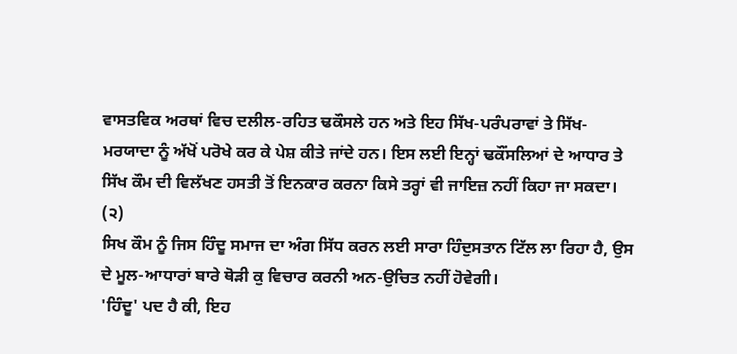ਵਾਸਤਵਿਕ ਅਰਥਾਂ ਵਿਚ ਦਲੀਲ-ਰਹਿਤ ਢਕੌਸਲੇ ਹਨ ਅਤੇ ਇਹ ਸਿੱਖ-ਪਰੰਪਰਾਵਾਂ ਤੇ ਸਿੱਖ-ਮਰਯਾਦਾ ਨੂੰ ਅੱਖੋਂ ਪਰੋਖੇ ਕਰ ਕੇ ਪੇਸ਼ ਕੀਤੇ ਜਾਂਦੇ ਹਨ। ਇਸ ਲਈ ਇਨ੍ਹਾਂ ਢਕੌਂਸਲਿਆਂ ਦੇ ਆਧਾਰ ਤੇ ਸਿੱਖ ਕੌਮ ਦੀ ਵਿਲੱਖਣ ਹਸਤੀ ਤੋਂ ਇਨਕਾਰ ਕਰਨਾ ਕਿਸੇ ਤਰ੍ਹਾਂ ਵੀ ਜਾਇਜ਼ ਨਹੀਂ ਕਿਹਾ ਜਾ ਸਕਦਾ।
(੨)
ਸਿਖ ਕੌਮ ਨੂੰ ਜਿਸ ਹਿੰਦੂ ਸਮਾਜ ਦਾ ਅੰਗ ਸਿੱਧ ਕਰਨ ਲਈ ਸਾਰਾ ਹਿੰਦੁਸਤਾਨ ਟਿੱਲ ਲਾ ਰਿਹਾ ਹੈ, ਉਸ ਦੇ ਮੂਲ-ਆਧਾਰਾਂ ਬਾਰੇ ਥੋੜੀ ਕੁ ਵਿਚਾਰ ਕਰਨੀ ਅਨ-ਉਚਿਤ ਨਹੀਂ ਹੋਵੇਗੀ।
'ਹਿੰਦੂ' ਪਦ ਹੈ ਕੀ, ਇਹ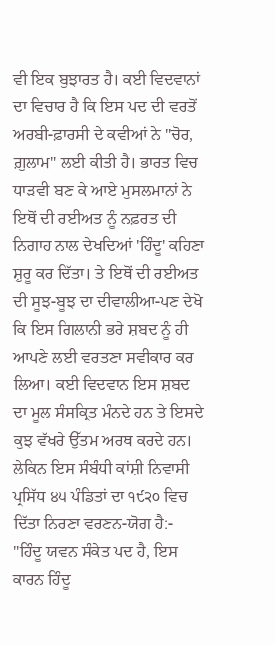ਵੀ ਇਕ ਬੁਝਾਰਤ ਹੈ। ਕਈ ਵਿਦਵਾਨਾਂ ਦਾ ਵਿਚਾਰ ਹੈ ਕਿ ਇਸ ਪਦ ਦੀ ਵਰਤੋਂ ਅਰਬੀ-ਫ਼ਾਰਸੀ ਦੇ ਕਵੀਆਂ ਨੇ "ਚੋਰ, ਗ਼ੁਲਾਮ" ਲਈ ਕੀਤੀ ਹੈ। ਭਾਰਤ ਵਿਚ ਧਾੜਵੀ ਬਣ ਕੇ ਆਏ ਮੁਸਲਮਾਨਾਂ ਨੇ ਇਥੋਂ ਦੀ ਰਈਅਤ ਨੂੰ ਨਫ਼ਰਤ ਦੀ ਨਿਗਾਹ ਨਾਲ ਦੇਖਦਿਆਂ 'ਹਿੰਦੂ' ਕਹਿਣਾ ਸ਼ੁਰੂ ਕਰ ਦਿੱਤਾ। ਤੇ ਇਥੋਂ ਦੀ ਰਈਅਤ ਦੀ ਸੂਝ-ਬੂਝ ਦਾ ਦੀਵਾਲੀਆ-ਪਣ ਦੇਖੋ ਕਿ ਇਸ ਗਿਲਾਨੀ ਭਰੇ ਸ਼ਬਦ ਨੂੰ ਹੀ ਆਪਣੇ ਲਈ ਵਰਤਣਾ ਸਵੀਕਾਰ ਕਰ ਲਿਆ। ਕਈ ਵਿਦਵਾਨ ਇਸ ਸ਼ਬਦ ਦਾ ਮੂਲ ਸੰਸਕ੍ਰਿਤ ਮੰਨਦੇ ਹਨ ਤੇ ਇਸਦੇ ਕੁਝ ਵੱਖਰੇ ਉੱਤਮ ਅਰਥ ਕਰਦੇ ਹਨ। ਲੇਕਿਨ ਇਸ ਸੰਬੰਧੀ ਕਾਂਸ਼ੀ ਨਿਵਾਸੀ ਪ੍ਰਸਿੱਧ ੪੫ ਪੰਡਿਤਾਂ ਦਾ ੧੯੨੦ ਵਿਚ ਦਿੱਤਾ ਨਿਰਣਾ ਵਰਣਨ-ਯੋਗ ਹੈ:-
"ਹਿੰਦੂ ਯਵਨ ਸੰਕੇਤ ਪਦ ਹੈ, ਇਸ ਕਾਰਨ ਹਿੰਦੂ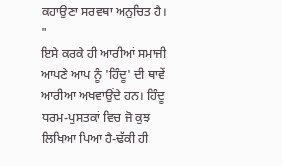ਕਹਾਉਣਾ ਸਰਵਥਾ ਅਨੁਚਿਤ ਹੈ। "
ਇਸੇ ਕਰਕੇ ਹੀ ਆਰੀਆਂ ਸਮਾਜੀ ਆਪਣੇ ਆਪ ਨੂੰ 'ਹਿੰਦੂ' ਦੀ ਥਾਵੇਂ ਆਰੀਆ ਅਖਵਾਉਂਦੇ ਹਨ। ਹਿੰਦੂ ਧਰਮ-ਪੁਸਤਕਾਂ ਵਿਚ ਜੋ ਕੁਝ ਲਿਖਿਆ ਪਿਆ ਹੈ-ਢੱਕੀ ਹੀ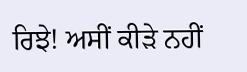ਰਿਝੇ! ਅਸੀਂ ਕੀੜੇ ਨਹੀਂ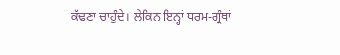ਕੱਢਣਾ ਚਾਹੁੰਦੇ। ਲੇਕਿਨ ਇਨ੍ਹਾਂ ਧਰਮ-ਗ੍ਰੰਥਾਂ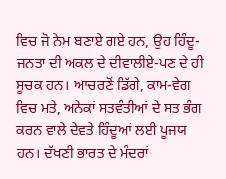ਵਿਚ ਜੋ ਨੇਮ ਬਣਾਏ ਗਏ ਹਨ, ਉਹ ਹਿੰਦੂ-ਜਨਤਾ ਦੀ ਅਕਲ ਦੇ ਦੀਵਾਲੀਏ-ਪਣ ਦੇ ਹੀ ਸੂਚਕ ਹਨ। ਆਚਰਣੋਂ ਡਿੱਗੇ, ਕਾਮ-ਵੇਗ ਵਿਚ ਮਤੇ, ਅਨੇਕਾਂ ਸਤਵੰਤੀਆਂ ਦੇ ਸਤ ਭੰਗ ਕਰਨ ਵਾਲੇ ਦੇਵਤੇ ਹਿੰਦੂਆਂ ਲਈ ਪੂਜਯ ਹਨ। ਦੱਖਣੀ ਭਾਰਤ ਦੇ ਮੰਦਰਾਂ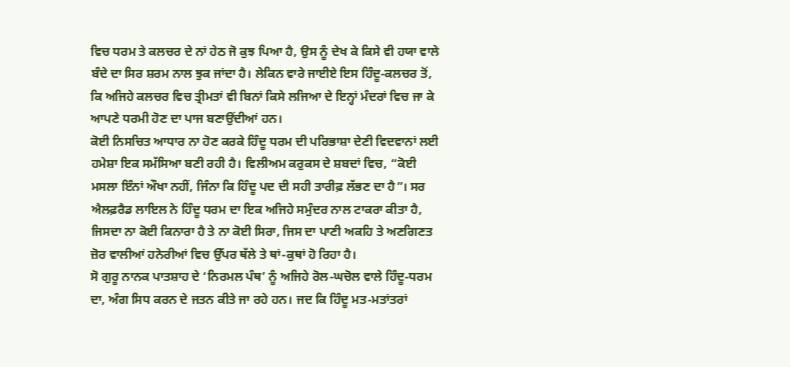ਵਿਚ ਧਰਮ ਤੇ ਕਲਚਰ ਦੇ ਨਾਂ ਹੇਠ ਜੋ ਕੁਝ ਪਿਆ ਹੈ, ਉਸ ਨੂੰ ਦੇਖ ਕੇ ਕਿਸੇ ਵੀ ਹਯਾ ਵਾਲੇ ਬੰਦੇ ਦਾ ਸਿਰ ਸ਼ਰਮ ਨਾਲ ਝੁਕ ਜਾਂਦਾ ਹੈ। ਲੇਕਿਨ ਵਾਰੇ ਜਾਈਏ ਇਸ ਹਿੰਦੂ-ਕਲਚਰ ਤੋਂ, ਕਿ ਅਜਿਹੇ ਕਲਚਰ ਵਿਚ ਤ੍ਰੀਮਤਾਂ ਵੀ ਬਿਨਾਂ ਕਿਸੇ ਲਜਿਆ ਦੇ ਇਨ੍ਹਾਂ ਮੰਦਰਾਂ ਵਿਚ ਜਾ ਕੇ ਆਪਣੇ ਧਰਮੀ ਹੋਣ ਦਾ ਪਾਜ ਬਣਾਉਂਦੀਆਂ ਹਨ।
ਕੋਈ ਨਿਸਚਿਤ ਆਧਾਰ ਨਾ ਹੋਣ ਕਰਕੇ ਹਿੰਦੂ ਧਰਮ ਦੀ ਪਰਿਭਾਸ਼ਾ ਦੇਣੀ ਵਿਦਵਾਨਾਂ ਲਈ ਹਮੇਸ਼ਾ ਇਕ ਸਮੱਸਿਆ ਬਣੀ ਰਹੀ ਹੈ। ਵਿਲੀਅਮ ਕਰੁਕਸ ਦੇ ਸ਼ਬਦਾਂ ਵਿਚ, “ਕੋਈ ਮਸਲਾ ਇੰਨਾਂ ਔਖਾ ਨਹੀਂ, ਜਿੰਨਾ ਕਿ ਹਿੰਦੂ ਪਦ ਦੀ ਸਹੀ ਤਾਰੀਫ਼ ਲੱਭਣ ਦਾ ਹੈ”। ਸਰ ਐਲਫ਼ਰੈਡ ਲਾਇਲ ਨੇ ਹਿੰਦੂ ਧਰਮ ਦਾ ਇਕ ਅਜਿਹੇ ਸਮੁੰਦਰ ਨਾਲ ਟਾਕਰਾ ਕੀਤਾ ਹੈ, ਜਿਸਦਾ ਨਾ ਕੋਈ ਕਿਨਾਰਾ ਹੈ ਤੇ ਨਾ ਕੋਈ ਸਿਰਾ, ਜਿਸ ਦਾ ਪਾਣੀ ਅਕਹਿ ਤੇ ਅਣਗਿਣਤ ਜ਼ੋਰ ਵਾਲੀਆਂ ਹਨੇਰੀਆਂ ਵਿਚ ਉੱਪਰ ਥੱਲੇ ਤੇ ਥਾਂ-ਕੁਥਾਂ ਹੋ ਰਿਹਾ ਹੈ।
ਸੋ ਗੁਰੂ ਨਾਨਕ ਪਾਤਸ਼ਾਹ ਦੇ ‘ਨਿਰਮਲ ਪੰਥ’ ਨੂੰ ਅਜਿਹੇ ਰੋਲ-ਘਚੋਲ ਵਾਲੇ ਹਿੰਦੂ-ਧਰਮ ਦਾ, ਅੰਗ ਸਿਧ ਕਰਨ ਦੇ ਜਤਨ ਕੀਤੇ ਜਾ ਰਹੇ ਹਨ। ਜਦ ਕਿ ਹਿੰਦੂ ਮਤ-ਮਤਾਂਤਰਾਂ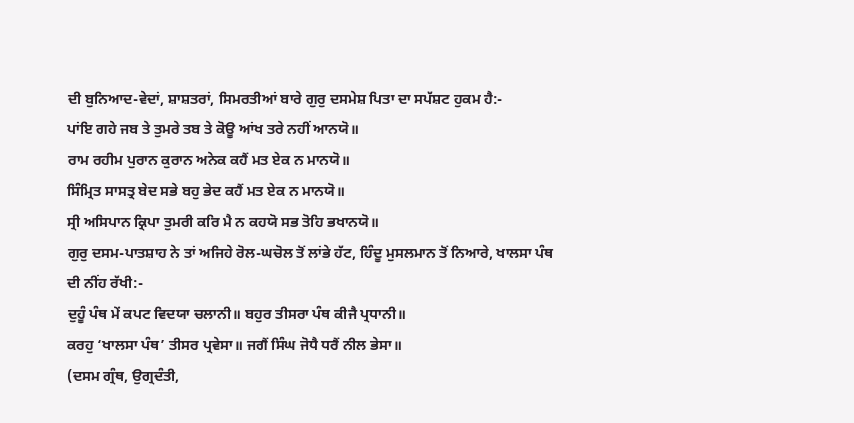ਦੀ ਬੁਨਿਆਦ-ਵੇਦਾਂ, ਸ਼ਾਸ਼ਤਰਾਂ, ਸਿਮਰਤੀਆਂ ਬਾਰੇ ਗੁਰੁ ਦਸਮੇਸ਼ ਪਿਤਾ ਦਾ ਸਪੱਸ਼ਟ ਹੁਕਮ ਹੈ:-
ਪਾਂਇ ਗਹੇ ਜਬ ਤੇ ਤੁਮਰੇ ਤਬ ਤੇ ਕੋਊ ਆਂਖ ਤਰੇ ਨਹੀਂ ਆਨਯੋ॥
ਰਾਮ ਰਹੀਮ ਪੁਰਾਨ ਕੁਰਾਨ ਅਨੇਕ ਕਹੈਂ ਮਤ ਏਕ ਨ ਮਾਨਯੋ॥
ਸਿੰਮ੍ਰਿਤ ਸਾਸਤ੍ਰ ਬੇਦ ਸਭੇ ਬਹੁ ਭੇਦ ਕਹੈਂ ਮਤ ਏਕ ਨ ਮਾਨਯੋ॥
ਸ੍ਰੀ ਅਸਿਪਾਨ ਕ੍ਰਿਪਾ ਤੁਮਰੀ ਕਰਿ ਮੈ ਨ ਕਹਯੋ ਸਭ ਤੋਹਿ ਭਖਾਨਯੋ॥
ਗੁਰੁ ਦਸਮ-ਪਾਤਸ਼ਾਹ ਨੇ ਤਾਂ ਅਜਿਹੇ ਰੋਲ-ਘਚੋਲ ਤੋਂ ਲਾਂਭੇ ਹੱਟ, ਹਿੰਦੂ ਮੁਸਲਮਾਨ ਤੋਂ ਨਿਆਰੇ, ਖਾਲਸਾ ਪੰਥ ਦੀ ਨੀਂਹ ਰੱਖੀ:-
ਦੁਹੂੰ ਪੰਥ ਮੇਂ ਕਪਟ ਵਿਦਯਾ ਚਲਾਨੀ॥ ਬਹੁਰ ਤੀਸਰਾ ਪੰਥ ਕੀਜੈ ਪ੍ਰਧਾਨੀ॥
ਕਰਹੁ ‘ਖਾਲਸਾ ਪੰਥ’ ਤੀਸਰ ਪ੍ਰਵੇਸਾ॥ ਜਗੈਂ ਸਿੰਘ ਜੋਧੈ ਧਰੈਂ ਨੀਲ ਭੇਸਾ॥
(ਦਸਮ ਗ੍ਰੰਥ, ਉਗ੍ਰਦੰਤੀ,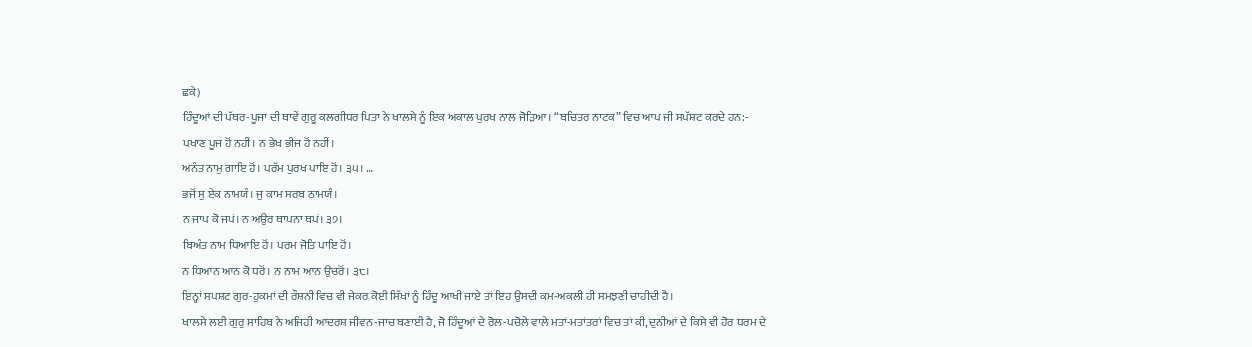ਛਕੇ)
ਹਿੰਦੂਆਂ ਦੀ ਪੱਥਰ-ਪੂਜਾ ਦੀ ਥਾਵੇਂ ਗੁਰੂ ਕਲਗੀਧਰ ਪਿਤਾ ਨੇ ਖਾਲਸੇ ਨੂੰ ਇਕ ਅਕਾਲ ਪੁਰਖ ਨਾਲ ਜੋੜਿਆ। “ਬਚਿਤਰ ਨਾਟਕ” ਵਿਚ ਆਪ ਜੀ ਸਪੱਸ਼ਟ ਕਰਦੇ ਹਨ:-
ਪਖਾਣ ਪੂਜ ਹੋਂ ਨਹੀਂ। ਨ ਭੇਖ ਭੀਜ ਹੋਂ ਨਹੀਂ।
ਅਨੰਤ ਨਾਮੁ ਗਾਇ ਹੋਂ। ਪਰੱਮ ਪੁਰਖ ਪਾਇ ਹੋਂ। ੩੫। …
ਭਜੋਂ ਸੁ ਏਕ ਨਾਮਯੰ। ਜੁ ਕਾਮ ਸਰਬ ਠਾਮਯੰ।
ਨ ਜਾਪ ਕੋ ਜਪਂ। ਨ ਅਉਰ ਥਾਪਨਾ ਥਪਂ। ੩੭।
ਬਿਅੰਤ ਨਾਮ ਧਿਆਇ ਹੋਂ। ਪਰਮ ਜੋਤਿ ਪਾਇ ਹੋਂ।
ਨ ਧਿਆਨ ਆਨ ਕੋ ਧਰੋਂ। ਨ ਨਾਮ ਆਨ ਉਚਰੋਂ। ੩੮।
ਇਨ੍ਹਾਂ ਸਪਸ਼ਟ ਗੁਰ-ਹੁਕਮਾਂ ਦੀ ਰੌਸ਼ਨੀ ਵਿਚ ਵੀ ਜੇਕਰ ਕੋਈ ਸਿੱਖਾਂ ਨੂੰ ਹਿੰਦੂ ਆਖੀ ਜਾਏ ਤਾਂ ਇਹ ਉਸਦੀ ਕਮ-ਅਕਲੀ ਹੀ ਸਮਝਣੀ ਚਾਹੀਦੀ ਹੈ।
ਖਾਲਸੇ ਲਈ ਗੁਰੁ ਸਾਹਿਬ ਨੇ ਅਜਿਹੀ ਆਦਰਸ਼ ਜੀਵਨ-ਜਾਚ ਬਣਾਈ ਹੈ, ਜੋ ਹਿੰਦੂਆਂ ਦੇ ਰੋਲ-ਪਚੋਲੇ ਵਾਲੇ ਮਤਾਂ-ਮਤਾਂਤਰਾਂ ਵਿਚ ਤਾਂ ਕੀ, ਦੁਨੀਆਂ ਦੇ ਕਿਸੇ ਵੀ ਹੋਰ ਧਰਮ ਦੇ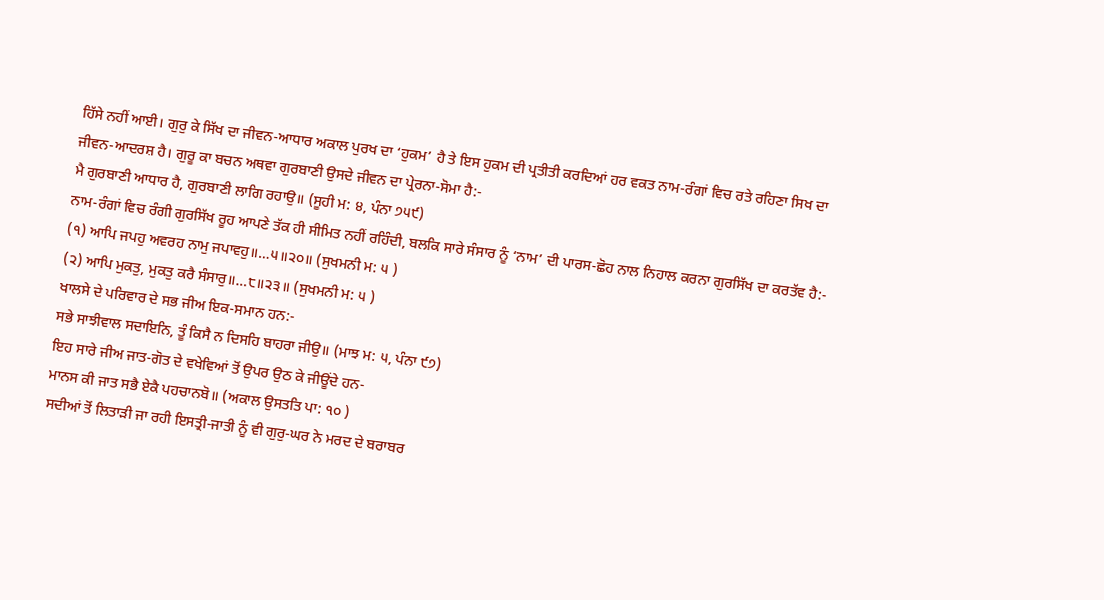ਹਿੱਸੇ ਨਹੀਂ ਆਈ। ਗੁਰੁ ਕੇ ਸਿੱਖ ਦਾ ਜੀਵਨ-ਆਧਾਰ ਅਕਾਲ ਪੁਰਖ ਦਾ ‘ਹੁਕਮ’ ਹੈ ਤੇ ਇਸ ਹੁਕਮ ਦੀ ਪ੍ਰਤੀਤੀ ਕਰਦਿਆਂ ਹਰ ਵਕਤ ਨਾਮ-ਰੰਗਾਂ ਵਿਚ ਰਤੇ ਰਹਿਣਾ ਸਿਖ ਦਾ ਜੀਵਨ-ਆਦਰਸ਼ ਹੈ। ਗੁਰੂ ਕਾ ਬਚਨ ਅਥਵਾ ਗੁਰਬਾਣੀ ਉਸਦੇ ਜੀਵਨ ਦਾ ਪ੍ਰੇਰਨਾ-ਸੋਮਾ ਹੈ:-
ਮੈ ਗੁਰਬਾਣੀ ਆਧਾਰ ਹੈ, ਗੁਰਬਾਣੀ ਲਾਗਿ ਰਹਾਉ॥ (ਸੂਹੀ ਮ: ੪, ਪੰਨਾ ੭੫੯)
ਨਾਮ-ਰੰਗਾਂ ਵਿਚ ਰੰਗੀ ਗੁਰਸਿੱਖ ਰੂਹ ਆਪਣੇ ਤੱਕ ਹੀ ਸੀਮਿਤ ਨਹੀਂ ਰਹਿੰਦੀ, ਬਲਕਿ ਸਾਰੇ ਸੰਸਾਰ ਨੂੰ ‘ਨਾਮ’ ਦੀ ਪਾਰਸ-ਛੋਹ ਨਾਲ ਨਿਹਾਲ ਕਰਨਾ ਗੁਰਸਿੱਖ ਦਾ ਕਰਤੱਵ ਹੈ:-
(੧) ਆਪਿ ਜਪਹੁ ਅਵਰਹ ਨਾਮੁ ਜਪਾਵਹੁ॥…੫॥੨੦॥ (ਸੁਖਮਨੀ ਮ: ੫ )
(੨) ਆਪਿ ਮੁਕਤੁ, ਮੁਕਤੁ ਕਰੈ ਸੰਸਾਰੁ॥…੮॥੨੩॥ (ਸੁਖਮਨੀ ਮ: ੫ )
ਖਾਲਸੇ ਦੇ ਪਰਿਵਾਰ ਦੇ ਸਭ ਜੀਅ ਇਕ-ਸਮਾਨ ਹਨ:-
ਸਭੇ ਸਾਝੀਵਾਲ ਸਦਾਇਨਿ, ਤੂੰ ਕਿਸੈ ਨ ਦਿਸਹਿ ਬਾਹਰਾ ਜੀਉ॥ (ਮਾਝ ਮ: ੫, ਪੰਨਾ ੯੭)
ਇਹ ਸਾਰੇ ਜੀਅ ਜਾਤ-ਗੋਤ ਦੇ ਵਖੇਵਿਆਂ ਤੋਂ ਉਪਰ ਉਠ ਕੇ ਜੀਊਂਦੇ ਹਨ-
ਮਾਨਸ ਕੀ ਜਾਤ ਸਭੈ ਏਕੈ ਪਹਚਾਨਬੋ॥ (ਅਕਾਲ ਉਸਤਤਿ ਪਾ: ੧੦ )
ਸਦੀਆਂ ਤੋਂ ਲਿਤਾੜੀ ਜਾ ਰਹੀ ਇਸਤ੍ਰੀ-ਜਾਤੀ ਨੂੰ ਵੀ ਗੁਰੁ-ਘਰ ਨੇ ਮਰਦ ਦੇ ਬਰਾਬਰ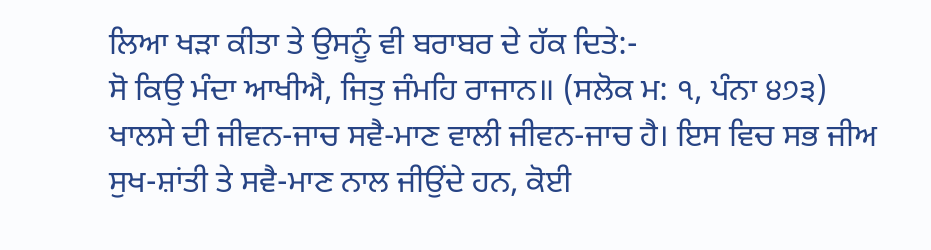ਲਿਆ ਖੜਾ ਕੀਤਾ ਤੇ ਉਸਨੂੰ ਵੀ ਬਰਾਬਰ ਦੇ ਹੱਕ ਦਿਤੇ:-
ਸੋ ਕਿਉ ਮੰਦਾ ਆਖੀਐ, ਜਿਤੁ ਜੰਮਹਿ ਰਾਜਾਨ॥ (ਸਲੋਕ ਮ: ੧, ਪੰਨਾ ੪੭੩)
ਖਾਲਸੇ ਦੀ ਜੀਵਨ-ਜਾਚ ਸਵੈ-ਮਾਣ ਵਾਲੀ ਜੀਵਨ-ਜਾਚ ਹੈ। ਇਸ ਵਿਚ ਸਭ ਜੀਅ ਸੁਖ-ਸ਼ਾਂਤੀ ਤੇ ਸਵੈ-ਮਾਣ ਨਾਲ ਜੀਉਂਦੇ ਹਨ, ਕੋਈ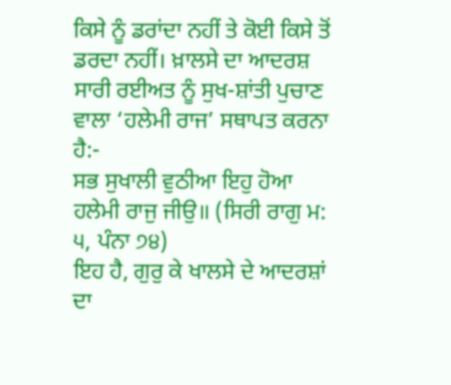ਕਿਸੇ ਨੂੰ ਡਰਾਂਦਾ ਨਹੀਂ ਤੇ ਕੋਈ ਕਿਸੇ ਤੋਂ ਡਰਦਾ ਨਹੀਂ। ਖ਼ਾਲਸੇ ਦਾ ਆਦਰਸ਼ ਸਾਰੀ ਰਈਅਤ ਨੂੰ ਸੁਖ-ਸ਼ਾਂਤੀ ਪੁਚਾਣ ਵਾਲਾ ‘ਹਲੇਮੀ ਰਾਜ’ ਸਥਾਪਤ ਕਰਨਾ ਹੈ:-
ਸਭ ਸੁਖਾਲੀ ਵੁਠੀਆ ਇਹੁ ਹੋਆ ਹਲੇਮੀ ਰਾਜੁ ਜੀਉ॥ (ਸਿਰੀ ਰਾਗੁ ਮ: ੫, ਪੰਨਾ ੭੪)
ਇਹ ਹੈ, ਗੁਰੁ ਕੇ ਖਾਲਸੇ ਦੇ ਆਦਰਸ਼ਾਂ ਦਾ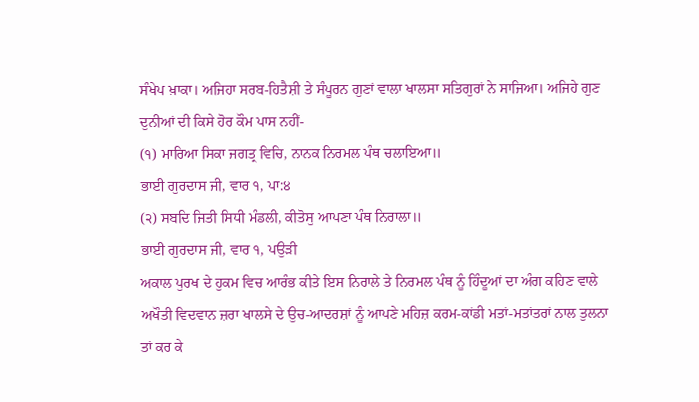ਸੰਖੇਪ ਖ਼ਾਕਾ। ਅਜਿਹਾ ਸਰਬ-ਹਿਤੈਸ਼ੀ ਤੇ ਸੰਪੂਰਨ ਗੁਣਾਂ ਵਾਲਾ ਖਾਲਸਾ ਸਤਿਗੁਰਾਂ ਨੇ ਸਾਜਿਆ। ਅਜਿਹੇ ਗੁਣ ਦੁਨੀਆਂ ਦੀ ਕਿਸੇ ਹੋਰ ਕੌਮ ਪਾਸ ਨਹੀਂ-
(੧) ਮਾਰਿਆ ਸਿਕਾ ਜਗਤ੍ਰ ਵਿਚਿ, ਨਾਨਕ ਨਿਰਮਲ ਪੰਥ ਚਲਾਇਆ॥
ਭਾਈ ਗੁਰਦਾਸ ਜੀ, ਵਾਰ ੧, ਪਾ:੪
(੨) ਸਬਦਿ ਜਿਤੀ ਸਿਧੀ ਮੰਡਲੀ, ਕੀਤੋਸੁ ਆਪਣਾ ਪੰਥ ਨਿਰਾਲਾ॥
ਭਾਈ ਗੁਰਦਾਸ ਜੀ, ਵਾਰ ੧, ਪਉੜੀ
ਅਕਾਲ ਪੁਰਖ ਦੇ ਹੁਕਮ ਵਿਚ ਆਰੰਭ ਕੀਤੇ ਇਸ ਨਿਰਾਲੇ ਤੇ ਨਿਰਮਲ ਪੰਥ ਨੂੰ ਹਿੰਦੂਆਂ ਦਾ ਅੰਗ ਕਹਿਣ ਵਾਲੇ ਅਖੌਤੀ ਵਿਦਵਾਨ ਜ਼ਰਾ ਖਾਲਸੇ ਦੇ ਉਚ-ਆਦਰਸ਼ਾਂ ਨੂੰ ਆਪਣੇ ਮਹਿਜ਼ ਕਰਮ-ਕਾਂਡੀ ਮਤਾਂ-ਮਤਾਂਤਰਾਂ ਨਾਲ ਤੁਲਨਾ ਤਾਂ ਕਰ ਕੇ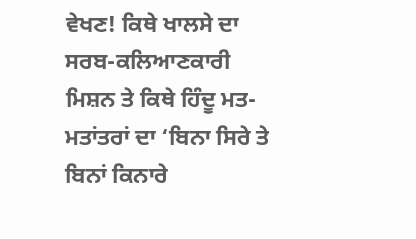ਵੇਖਣ! ਕਿਥੇ ਖਾਲਸੇ ਦਾ ਸਰਬ-ਕਲਿਆਣਕਾਰੀ ਮਿਸ਼ਨ ਤੇ ਕਿਥੇ ਹਿੰਦੂ ਮਤ-ਮਤਾਂਤਰਾਂ ਦਾ ‘ਬਿਨਾ ਸਿਰੇ ਤੇ ਬਿਨਾਂ ਕਿਨਾਰੇ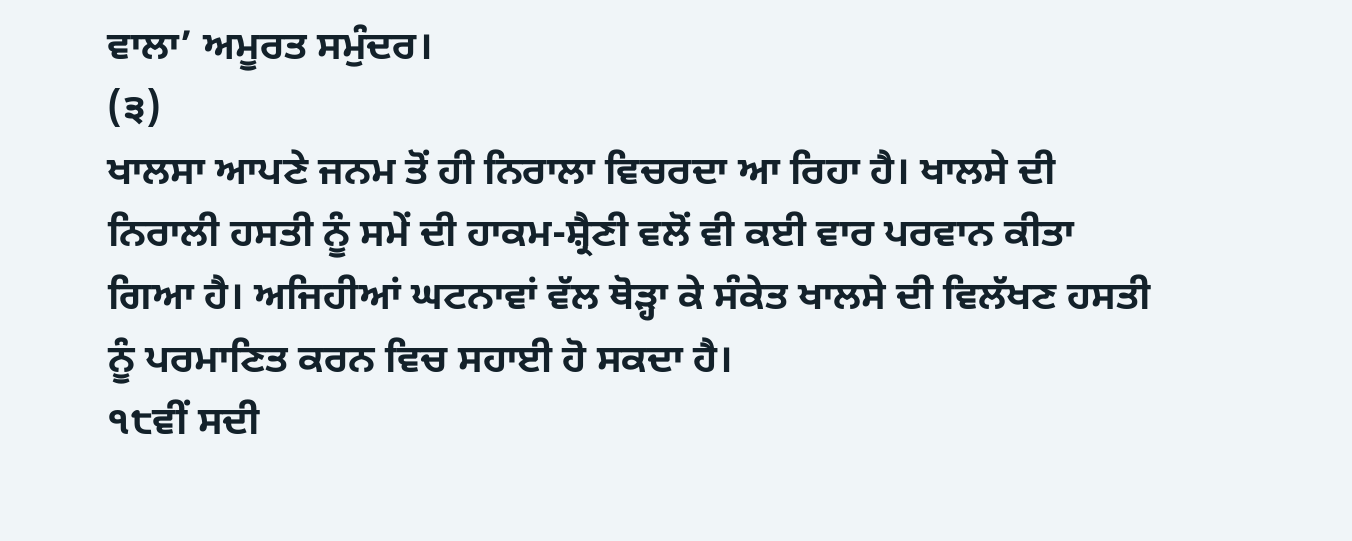ਵਾਲਾ’ ਅਮੂਰਤ ਸਮੁੰਦਰ।
(੩)
ਖਾਲਸਾ ਆਪਣੇ ਜਨਮ ਤੋਂ ਹੀ ਨਿਰਾਲਾ ਵਿਚਰਦਾ ਆ ਰਿਹਾ ਹੈ। ਖਾਲਸੇ ਦੀ ਨਿਰਾਲੀ ਹਸਤੀ ਨੂੰ ਸਮੇਂ ਦੀ ਹਾਕਮ-ਸ਼੍ਰੈਣੀ ਵਲੋਂ ਵੀ ਕਈ ਵਾਰ ਪਰਵਾਨ ਕੀਤਾ ਗਿਆ ਹੈ। ਅਜਿਹੀਆਂ ਘਟਨਾਵਾਂ ਵੱਲ ਥੋੜ੍ਹਾ ਕੇ ਸੰਕੇਤ ਖਾਲਸੇ ਦੀ ਵਿਲੱਖਣ ਹਸਤੀ ਨੂੰ ਪਰਮਾਣਿਤ ਕਰਨ ਵਿਚ ਸਹਾਈ ਹੋ ਸਕਦਾ ਹੈ।
੧੮ਵੀਂ ਸਦੀ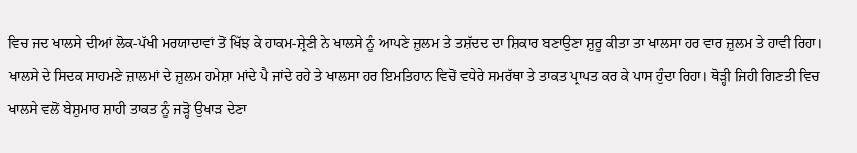ਵਿਚ ਜਦ ਖਾਲਸੇ ਦੀਆਂ ਲੋਕ-ਪੱਖੀ ਮਰਯਾਦਾਵਾਂ ਤੋਂ ਖਿੱਝ ਕੇ ਹਾਕਮ-ਸ਼੍ਰੇਣੀ ਨੇ ਖਾਲਸੇ ਨੂੰ ਆਪਣੇ ਜ਼ੁਲਮ ਤੇ ਤਸ਼ੱਦਦ ਦਾ ਸ਼ਿਕਾਰ ਬਣਾਉਣਾ ਸ਼ੁਰੂ ਕੀਤਾ ਤਾ ਖਾਲਸਾ ਹਰ ਵਾਰ ਜ਼ੁਲਮ ਤੇ ਹਾਵੀ ਰਿਹਾ। ਖਾਲਸੇ ਦੇ ਸਿਦਕ ਸਾਹਮਣੇ ਜ਼ਾਲਮਾਂ ਦੇ ਜ਼ੁਲਮ ਹਮੇਸ਼ਾ ਮਾਂਦੇ ਪੈ ਜਾਂਦੇ ਰਹੇ ਤੇ ਖਾਲਸਾ ਹਰ ਇਮਤਿਹਾਨ ਵਿਚੋਂ ਵਧੇਰੇ ਸਮਰੱਥਾ ਤੇ ਤਾਕਤ ਪ੍ਰਾਪਤ ਕਰ ਕੇ ਪਾਸ ਹੁੰਦਾ ਰਿਹਾ। ਥੋੜ੍ਹੀ ਜਿਹੀ ਗਿਣਤੀ ਵਿਚ ਖਾਲਸੇ ਵਲੋਂ ਬੇਸ਼ੁਮਾਰ ਸ਼ਾਹੀ ਤਾਕਤ ਨੂੰ ਜੜ੍ਹੋ ਉਖਾੜ ਦੇਣਾ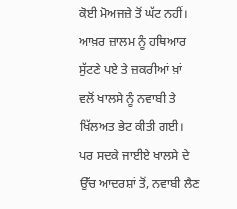ਕੋਈ ਮੋਅਜਜ਼ੇ ਤੋਂ ਘੱਟ ਨਹੀਂ। ਆਖ਼ਰ ਜ਼ਾਲਮ ਨੂੰ ਹਥਿਆਰ ਸੁੱਟਣੇ ਪਏ ਤੇ ਜ਼ਕਰੀਆਂ ਖ਼ਾਂ ਵਲੋਂ ਖਾਲਸੇ ਨੂੰ ਨਵਾਬੀ ਤੇ ਖਿੱਲਅਤ ਭੇਟ ਕੀਤੀ ਗਈ। ਪਰ ਸਦਕੇ ਜਾਈਏ ਖਾਲਸੇ ਦੇ ਉੱਚ ਆਦਰਸ਼ਾਂ ਤੋਂ, ਨਵਾਬੀ ਲੈਣ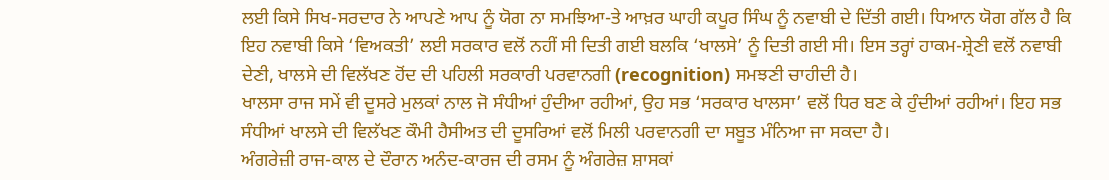ਲਈ ਕਿਸੇ ਸਿਖ-ਸਰਦਾਰ ਨੇ ਆਪਣੇ ਆਪ ਨੂੰ ਯੋਗ ਨਾ ਸਮਝਿਆ-ਤੇ ਆਖ਼ਰ ਘਾਹੀ ਕਪੂਰ ਸਿੰਘ ਨੂੰ ਨਵਾਬੀ ਦੇ ਦਿੱਤੀ ਗਈ। ਧਿਆਨ ਯੋਗ ਗੱਲ ਹੈ ਕਿ ਇਹ ਨਵਾਬੀ ਕਿਸੇ ‘ਵਿਅਕਤੀ’ ਲਈ ਸਰਕਾਰ ਵਲੋਂ ਨਹੀਂ ਸੀ ਦਿਤੀ ਗਈ ਬਲਕਿ ‘ਖਾਲਸੇ’ ਨੂੰ ਦਿਤੀ ਗਈ ਸੀ। ਇਸ ਤਰ੍ਹਾਂ ਹਾਕਮ-ਸ਼੍ਰੇਣੀ ਵਲੋਂ ਨਵਾਬੀ ਦੇਣੀ, ਖਾਲਸੇ ਦੀ ਵਿਲੱਖਣ ਹੋਂਦ ਦੀ ਪਹਿਲੀ ਸਰਕਾਰੀ ਪਰਵਾਨਗੀ (recognition) ਸਮਝਣੀ ਚਾਹੀਦੀ ਹੈ।
ਖਾਲਸਾ ਰਾਜ ਸਮੇਂ ਵੀ ਦੂਸਰੇ ਮੁਲਕਾਂ ਨਾਲ ਜੋ ਸੰਧੀਆਂ ਹੁੰਦੀਆ ਰਹੀਆਂ, ਉਹ ਸਭ ‘ਸਰਕਾਰ ਖਾਲਸਾ’ ਵਲੋਂ ਧਿਰ ਬਣ ਕੇ ਹੁੰਦੀਆਂ ਰਹੀਆਂ। ਇਹ ਸਭ ਸੰਧੀਆਂ ਖਾਲਸੇ ਦੀ ਵਿਲੱਖਣ ਕੌਮੀ ਹੈਸੀਅਤ ਦੀ ਦੂਸਰਿਆਂ ਵਲੋਂ ਮਿਲੀ ਪਰਵਾਨਗੀ ਦਾ ਸਬੂਤ ਮੰਨਿਆ ਜਾ ਸਕਦਾ ਹੈ।
ਅੰਗਰੇਜ਼ੀ ਰਾਜ-ਕਾਲ ਦੇ ਦੌਰਾਨ ਅਨੰਦ-ਕਾਰਜ ਦੀ ਰਸਮ ਨੂੰ ਅੰਗਰੇਜ਼ ਸ਼ਾਸਕਾਂ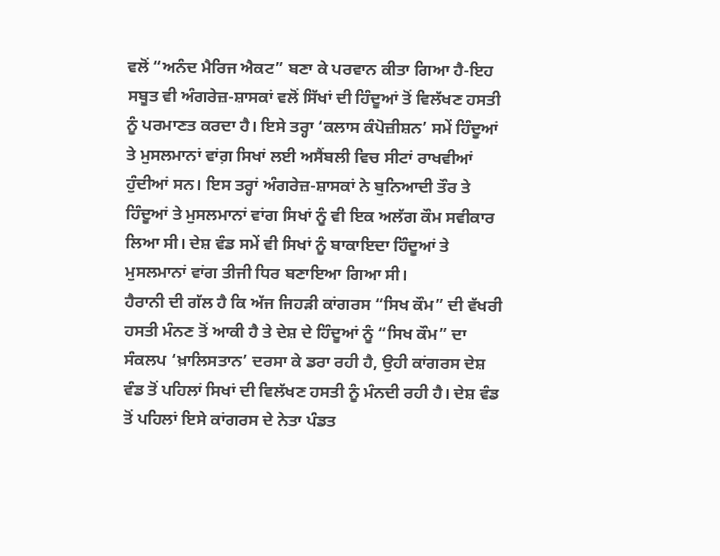ਵਲੋਂ “ਅਨੰਦ ਮੈਰਿਜ ਐਕਟ” ਬਣਾ ਕੇ ਪਰਵਾਨ ਕੀਤਾ ਗਿਆ ਹੈ-ਇਹ ਸਬੂਤ ਵੀ ਅੰਗਰੇਜ਼-ਸ਼ਾਸਕਾਂ ਵਲੋਂ ਸਿੱਖਾਂ ਦੀ ਹਿੰਦੂਆਂ ਤੋਂ ਵਿਲੱਖਣ ਹਸਤੀ ਨੂੰ ਪਰਮਾਣਤ ਕਰਦਾ ਹੈ। ਇਸੇ ਤਰ੍ਹਾ ‘ਕਲਾਸ ਕੰਪੋਜ਼ੀਸ਼ਨ’ ਸਮੇਂ ਹਿੰਦੂਆਂ ਤੇ ਮੁਸਲਮਾਨਾਂ ਵਾਂਗ਼ ਸਿਖਾਂ ਲਈ ਅਸੈਂਬਲੀ ਵਿਚ ਸੀਟਾਂ ਰਾਖਵੀਆਂ ਹੁੰਦੀਆਂ ਸਨ। ਇਸ ਤਰ੍ਹਾਂ ਅੰਗਰੇਜ਼-ਸ਼ਾਸਕਾਂ ਨੇ ਬੁਨਿਆਦੀ ਤੌਰ ਤੇ ਹਿੰਦੂਆਂ ਤੇ ਮੁਸਲਮਾਨਾਂ ਵਾਂਗ ਸਿਖਾਂ ਨੂੰ ਵੀ ਇਕ ਅਲੱਗ ਕੌਮ ਸਵੀਕਾਰ ਲਿਆ ਸੀ। ਦੇਸ਼ ਵੰਡ ਸਮੇਂ ਵੀ ਸਿਖਾਂ ਨੂੰ ਬਾਕਾਇਦਾ ਹਿੰਦੂਆਂ ਤੇ ਮੁਸਲਮਾਨਾਂ ਵਾਂਗ ਤੀਜੀ ਧਿਰ ਬਣਾਇਆ ਗਿਆ ਸੀ।
ਹੈਰਾਨੀ ਦੀ ਗੱਲ ਹੈ ਕਿ ਅੱਜ ਜਿਹੜੀ ਕਾਂਗਰਸ “ਸਿਖ ਕੌਮ” ਦੀ ਵੱਖਰੀ ਹਸਤੀ ਮੰਨਣ ਤੋਂ ਆਕੀ ਹੈ ਤੇ ਦੇਸ਼ ਦੇ ਹਿੰਦੂਆਂ ਨੂੰ “ਸਿਖ ਕੌਮ” ਦਾ ਸੰਕਲਪ ‘ਖ਼ਾਲਿਸਤਾਨ’ ਦਰਸਾ ਕੇ ਡਰਾ ਰਹੀ ਹੈ, ਉਹੀ ਕਾਂਗਰਸ ਦੇਸ਼ ਵੰਡ ਤੋਂ ਪਹਿਲਾਂ ਸਿਖਾਂ ਦੀ ਵਿਲੱਖਣ ਹਸਤੀ ਨੂੰ ਮੰਨਦੀ ਰਹੀ ਹੈ। ਦੇਸ਼ ਵੰਡ ਤੋਂ ਪਹਿਲਾਂ ਇਸੇ ਕਾਂਗਰਸ ਦੇ ਨੇਤਾ ਪੰਡਤ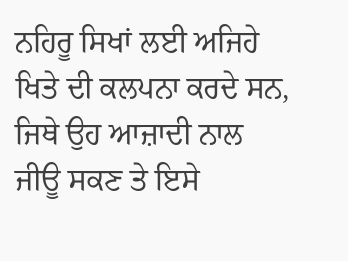ਨਹਿਰੂ ਸਿਖਾਂ ਲਈ ਅਜਿਹੇ ਖਿਤੇ ਦੀ ਕਲਪਨਾ ਕਰਦੇ ਸਨ, ਜਿਥੇ ਉਹ ਆਜ਼ਾਦੀ ਨਾਲ ਜੀਊ ਸਕਣ ਤੇ ਇਸੇ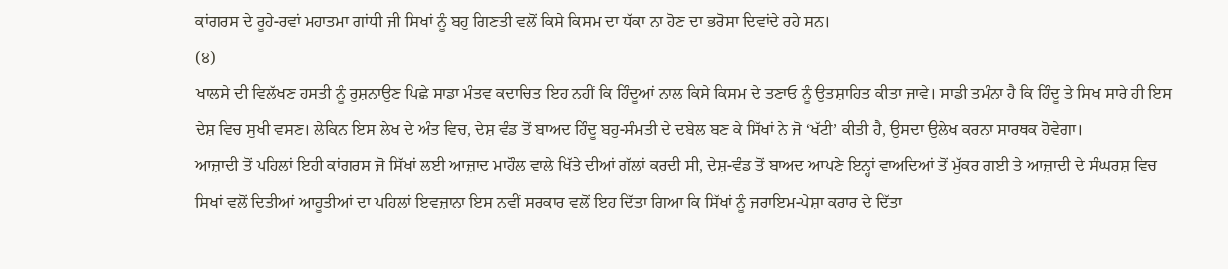ਕਾਂਗਰਸ ਦੇ ਰੂਹੇ-ਰਵਾਂ ਮਹਾਤਮਾ ਗਾਂਧੀ ਜੀ ਸਿਖਾਂ ਨੂੰ ਬਹੁ ਗਿਣਤੀ ਵਲੋਂ ਕਿਸੇ ਕਿਸਮ ਦਾ ਧੱਕਾ ਨਾ ਹੋਣ ਦਾ ਭਰੋਸਾ ਦਿਵਾਂਦੇ ਰਹੇ ਸਨ।
(੪)
ਖਾਲਸੇ ਦੀ ਵਿਲੱਖਣ ਹਸਤੀ ਨੂੰ ਰੁਸ਼ਨਾਉਣ ਪਿਛੇ ਸਾਡਾ ਮੰਤਵ ਕਦਾਚਿਤ ਇਹ ਨਹੀਂ ਕਿ ਹਿੰਦੂਆਂ ਨਾਲ ਕਿਸੇ ਕਿਸਮ ਦੇ ਤਣਾਓ ਨੂੰ ਉਤਸ਼ਾਹਿਤ ਕੀਤਾ ਜਾਵੇ। ਸਾਡੀ ਤਮੰਨਾ ਹੈ ਕਿ ਹਿੰਦੂ ਤੇ ਸਿਖ ਸਾਰੇ ਹੀ ਇਸ ਦੇਸ਼ ਵਿਚ ਸੁਖੀ ਵਸਣ। ਲੇਕਿਨ ਇਸ ਲੇਖ ਦੇ ਅੰਤ ਵਿਚ, ਦੇਸ਼ ਵੰਡ ਤੋਂ ਬਾਅਦ ਹਿੰਦੂ ਬਹੁ-ਸੰਮਤੀ ਦੇ ਦਬੇਲ ਬਣ ਕੇ ਸਿੱਖਾਂ ਨੇ ਜੋ ‘ਖੱਟੀ’ ਕੀਤੀ ਹੈ, ਉਸਦਾ ਉਲੇਖ ਕਰਨਾ ਸਾਰਥਕ ਹੋਵੇਗਾ।
ਆਜ਼ਾਦੀ ਤੋਂ ਪਹਿਲਾਂ ਇਹੀ ਕਾਂਗਰਸ ਜੋ ਸਿੱਖਾਂ ਲਈ ਆਜ਼ਾਦ ਮਾਹੌਲ ਵਾਲੇ ਖਿੱਤੇ ਦੀਆਂ ਗੱਲਾਂ ਕਰਦੀ ਸੀ, ਦੇਸ਼-ਵੰਡ ਤੋਂ ਬਾਅਦ ਆਪਣੇ ਇਨ੍ਹਾਂ ਵਾਅਦਿਆਂ ਤੋਂ ਮੁੱਕਰ ਗਈ ਤੇ ਆਜ਼ਾਦੀ ਦੇ ਸੰਘਰਸ਼ ਵਿਚ ਸਿਖਾਂ ਵਲੋਂ ਦਿਤੀਆਂ ਆਹੂਤੀਆਂ ਦਾ ਪਹਿਲਾਂ ਇਵਜ਼ਾਨਾ ਇਸ ਨਵੀਂ ਸਰਕਾਰ ਵਲੋਂ ਇਹ ਦਿੱਤਾ ਗਿਆ ਕਿ ਸਿੱਖਾਂ ਨੂੰ ਜਰਾਇਮ-ਪੇਸ਼ਾ ਕਰਾਰ ਦੇ ਦਿੱਤਾ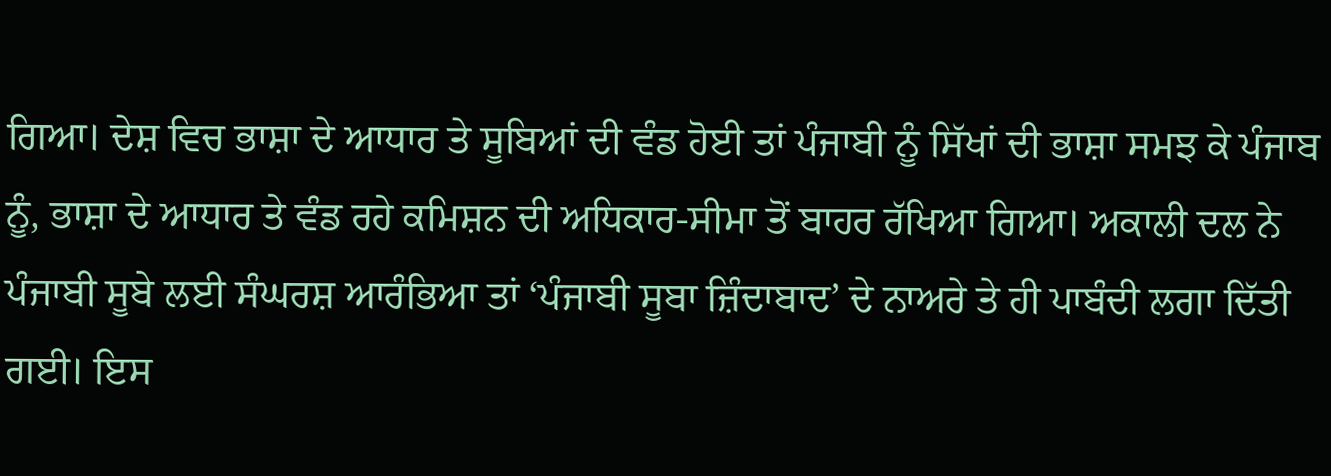ਗਿਆ। ਦੇਸ਼ ਵਿਚ ਭਾਸ਼ਾ ਦੇ ਆਧਾਰ ਤੇ ਸੂਬਿਆਂ ਦੀ ਵੰਡ ਹੋਈ ਤਾਂ ਪੰਜਾਬੀ ਨੂੰ ਸਿੱਖਾਂ ਦੀ ਭਾਸ਼ਾ ਸਮਝ ਕੇ ਪੰਜਾਬ ਨੂੰ, ਭਾਸ਼ਾ ਦੇ ਆਧਾਰ ਤੇ ਵੰਡ ਰਹੇ ਕਮਿਸ਼ਨ ਦੀ ਅਧਿਕਾਰ-ਸੀਮਾ ਤੋਂ ਬਾਹਰ ਰੱਖਿਆ ਗਿਆ। ਅਕਾਲੀ ਦਲ ਨੇ ਪੰਜਾਬੀ ਸੂਬੇ ਲਈ ਸੰਘਰਸ਼ ਆਰੰਭਿਆ ਤਾਂ ‘ਪੰਜਾਬੀ ਸੂਬਾ ਜ਼ਿੰਦਾਬਾਦ’ ਦੇ ਨਾਅਰੇ ਤੇ ਹੀ ਪਾਬੰਦੀ ਲਗਾ ਦਿੱਤੀ ਗਈ। ਇਸ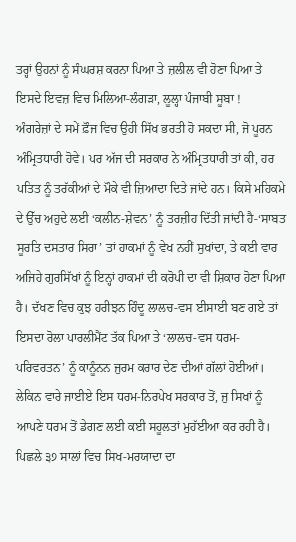ਤਰ੍ਹਾਂ ਉਹਨਾਂ ਨੂੰ ਸੰਘਰਸ਼ ਕਰਨਾ ਪਿਆ ਤੇ ਜ਼ਲੀਲ ਵੀ ਹੋਣਾ ਪਿਆ ਤੇ ਇਸਦੇ ਇਵਜ਼ ਵਿਚ ਮਿਲਿਆ-ਲੰਗੜਾ, ਲੂਲ੍ਹਾ ਪੰਜਾਬੀ ਸੂਬਾ !
ਅੰਗਰੇਜ਼ਾਂ ਦੇ ਸਮੇਂ ਫ਼ੌਜ ਵਿਚ ਉਹੀ ਸਿੱਖ ਭਰਤੀ ਹੋ ਸਕਦਾ ਸੀ, ਜੋ ਪੂਰਨ ਅੰਮ੍ਰਿਤਧਾਰੀ ਹੋਵੇ। ਪਰ ਅੱਜ ਦੀ ਸਰਕਾਰ ਨੇ ਅੰਮ੍ਰਿਤਧਾਰੀ ਤਾਂ ਕੀ, ਹਰ ਪਤਿਤ ਨੂੰ ਤਰੱਕੀਆਂ ਦੇ ਮੌਕੇ ਵੀ ਜ਼ਿਆਦਾ ਦਿਤੇ ਜਾਂਦੇ ਹਨ। ਕਿਸੇ ਮਹਿਕਮੇ ਦੇ ਉੱਚ ਅਹੁਦੇ ਲਈ ‘ਕਲੀਨ-ਸ਼ੇਵਨ’ ਨੂੰ ਤਰਜ਼ੀਹ ਦਿੱਤੀ ਜਾਂਦੀ ਹੈ-‘ਸਾਬਤ ਸੂਰਤਿ ਦਸਤਾਰ ਸਿਰਾ’ ਤਾਂ ਹਾਕਮਾਂ ਨੂੰ ਵੇਖ ਨਹੀਂ ਸੁਖਾਂਦਾ, ਤੇ ਕਈ ਵਾਰ ਅਜਿਹੇ ਗੁਰਸਿੱਖਾਂ ਨੂੰ ਇਨ੍ਹਾਂ ਹਾਕਮਾਂ ਦੀ ਕਰੋਪੀ ਦਾ ਵੀ ਸ਼ਿਕਾਰ ਹੋਣਾ ਪਿਆ ਹੈ। ਦੱਖਣ ਵਿਚ ਕੁਝ ਹਰੀਝਨ ਹਿੰਦੂ ਲਾਲਚ-ਵਸ ਈਸਾਈ ਬਣ ਗਏ ਤਾਂ ਇਸਦਾ ਰੋਲਾ ਪਾਰਲੀਮੈਂਟ ਤੱਕ ਪਿਆ ਤੇ ‘ਲਾਲਚ-ਵਸ ਧਰਮ-ਪਰਿਵਰਤਨ’ ਨੂੰ ਕਾਨੂੰਨਨ ਜੁਰਮ ਕਰਾਰ ਦੇਣ ਦੀਆਂ ਗੱਲਾਂ ਹੋਈਆਂ। ਲੇਕਿਨ ਵਾਰੇ ਜਾਈਏ ਇਸ ਧਰਮ-ਨਿਰਪੇਖ ਸਰਕਾਰ ਤੋਂ, ਜੁ ਸਿਖਾਂ ਨੂੰ ਆਪਣੇ ਧਰਮ ਤੋਂ ਡੇਗਣ ਲਈ ਕਈ ਸਹੂਲਤਾਂ ਮੁਹੱਈਆ ਕਰ ਰਹੀ ਹੈ।
ਪਿਛਲੇ ੩੭ ਸਾਲਾਂ ਵਿਚ ਸਿਖ-ਮਰਯਾਦਾ ਦਾ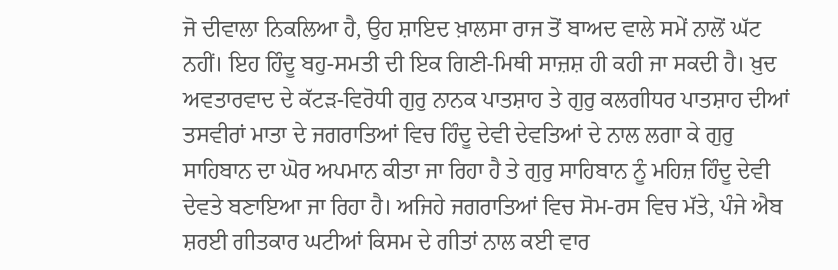ਜੋ ਦੀਵਾਲਾ ਨਿਕਲਿਆ ਹੈ, ਉਹ ਸ਼ਾਇਦ ਖ਼ਾਲਸਾ ਰਾਜ ਤੋਂ ਬਾਅਦ ਵਾਲੇ ਸਮੇਂ ਨਾਲੋਂ ਘੱਟ ਨਹੀਂ। ਇਹ ਹਿੰਦੂ ਬਹੁ-ਸਮਤੀ ਦੀ ਇਕ ਗਿਣੀ-ਮਿਥੀ ਸਾਜ਼ਸ਼ ਹੀ ਕਹੀ ਜਾ ਸਕਦੀ ਹੈ। ਖ਼ੁਦ ਅਵਤਾਰਵਾਦ ਦੇ ਕੱਟੜ-ਵਿਰੋਧੀ ਗੁਰੁ ਨਾਨਕ ਪਾਤਸ਼ਾਹ ਤੇ ਗੁਰੁ ਕਲਗੀਧਰ ਪਾਤਸ਼ਾਹ ਦੀਆਂ ਤਸਵੀਰਾਂ ਮਾਤਾ ਦੇ ਜਗਰਾਤਿਆਂ ਵਿਚ ਹਿੰਦੂ ਦੇਵੀ ਦੇਵਤਿਆਂ ਦੇ ਨਾਲ ਲਗਾ ਕੇ ਗੁਰੁ ਸਾਹਿਬਾਨ ਦਾ ਘੋਰ ਅਪਮਾਨ ਕੀਤਾ ਜਾ ਰਿਹਾ ਹੈ ਤੇ ਗੁਰੁ ਸਾਹਿਬਾਨ ਨੂੰ ਮਹਿਜ਼ ਹਿੰਦੂ ਦੇਵੀ ਦੇਵਤੇ ਬਣਾਇਆ ਜਾ ਰਿਹਾ ਹੈ। ਅਜਿਹੇ ਜਗਰਾਤਿਆਂ ਵਿਚ ਸੋਮ-ਰਸ ਵਿਚ ਮੱਤੇ, ਪੰਜੇ ਐਬ ਸ਼ਰਈ ਗੀਤਕਾਰ ਘਟੀਆਂ ਕਿਸਮ ਦੇ ਗੀਤਾਂ ਨਾਲ ਕਈ ਵਾਰ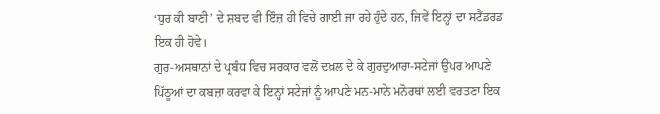‘ਧੁਰ ਕੀ ਬਾਣੀ’ ਦੇ ਸ਼ਬਦ ਵੀ ਇੰਜ਼ ਹੀ ਵਿਚੇ ਗਾਈ ਜਾ ਰਹੇ ਹੁੰਦੇ ਹਨ, ਜਿਵੇਂ ਇਨ੍ਹਾਂ ਦਾ ਸਟੈਂਡਰਡ ਇਕ ਹੀ ਹੋਵੇ।
ਗੁਰ-ਅਸਥਾਨਾਂ ਦੇ ਪ੍ਰਬੰਧ ਵਿਚ ਸਰਕਾਰ ਵਲੋਂ ਦਖ਼ਲ ਦੇ ਕੇ ਗੁਰਦੁਆਰਾ-ਸਟੇਜਾਂ ਉਪਰ ਆਪਣੇ ਪਿੱਠੂਆਂ ਦਾ ਕਬਜ਼ਾ ਕਰਵਾ ਕੇ ਇਨ੍ਹਾਂ ਸਟੇਜਾਂ ਨੂੰ ਆਪਣੇ ਮਨ-ਮਾਨੇ ਮਨੋਰਥਾਂ ਲਈ ਵਰਤਣਾ ਇਕ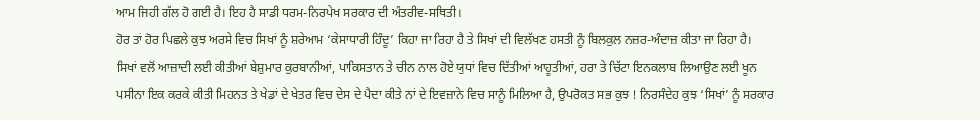ਆਮ ਜਿਹੀ ਗੱਲ ਹੋ ਗਈ ਹੈ। ਇਹ ਹੈ ਸਾਡੀ ਧਰਮ-ਨਿਰਪੇਖ ਸਰਕਾਰ ਦੀ ਅੰਤਰੀਵ-ਸਥਿਤੀ।
ਹੋਰ ਤਾਂ ਹੋਰ ਪਿਛਲੇ ਕੁਝ ਅਰਸੇ ਵਿਚ ਸਿਖਾਂ ਨੂੰ ਸ਼ਰੇਆਮ ‘ਕੇਸਾਧਾਰੀ ਹਿੰਦੂ’ ਕਿਹਾ ਜਾ ਰਿਹਾ ਹੈ ਤੇ ਸਿਖਾਂ ਦੀ ਵਿਲੱਖਣ ਹਸਤੀ ਨੂੰ ਬਿਲਕੁਲ ਨਜ਼ਰ-ਅੰਦਾਜ਼ ਕੀਤਾ ਜਾ ਰਿਹਾ ਹੈ।
ਸਿਖਾਂ ਵਲੋਂ ਆਜ਼ਾਦੀ ਲਈ ਕੀਤੀਆਂ ਬੇਸ਼ੁਮਾਰ ਕੁਰਬਾਨੀਆਂ, ਪਾਕਿਸਤਾਨ ਤੇ ਚੀਨ ਨਾਲ ਹੋਏ ਯੁਧਾਂ ਵਿਚ ਦਿੱਤੀਆਂ ਆਹੂਤੀਆਂ, ਹਰਾ ਤੇ ਚਿੱਟਾ ਇਨਕਲਾਬ ਲਿਆਉਣ ਲਈ ਖੂਨ ਪਸੀਨਾ ਇਕ ਕਰਕੇ ਕੀਤੀ ਮਿਹਨਤ ਤੇ ਖੇਡਾਂ ਦੇ ਖੇਤਰ ਵਿਚ ਦੇਸ ਦੇ ਪੈਦਾ ਕੀਤੇ ਨਾਂ ਦੇ ਇਵਜ਼ਾਨੇ ਵਿਚ ਸਾਨੂੰ ਮਿਲਿਆ ਹੈ, ਉਪਰੋਕਤ ਸਭ ਕੁਝ ! ਨਿਰਸੰਦੇਹ ਕੁਝ ‘ਸਿਖਾਂ’ ਨੂੰ ਸਰਕਾਰ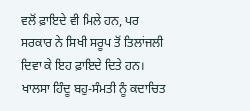ਵਲੋਂ ਫ਼ਾਇਦੇ ਵੀ ਮਿਲੇ ਹਨ, ਪਰ ਸਰਕਾਰ ਨੇ ਸਿਖੀ ਸਰੂਪ ਤੋਂ ਤਿਲਾਂਜਲੀ ਦਿਵਾ ਕੇ ਇਹ ਫ਼ਾਇਦੇ ਦਿਤੇ ਹਨ। ਖਾਲਸਾ ਹਿੰਦੂ ਬਹੁ-ਸੰਮਤੀ ਨੂੰ ਕਦਾਚਿਤ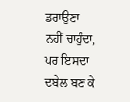ਡਰਾਉਣਾ ਨਹੀਂ ਚਾਹੁੰਦਾ, ਪਰ ਇਸਦਾ ਦਬੇਲ ਬਣ ਕੇ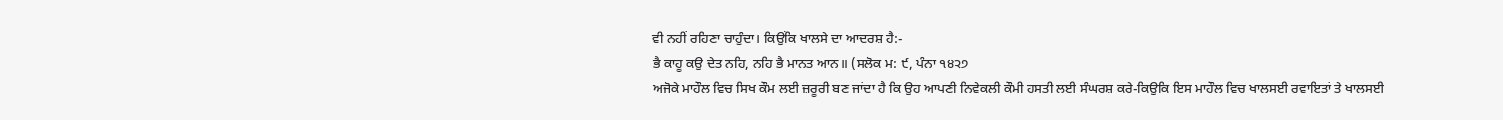ਵੀ ਨਹੀਂ ਰਹਿਣਾ ਚਾਹੁੰਦਾ। ਕਿਉਂਕਿ ਖਾਲਸੇ ਦਾ ਆਦਰਸ਼ ਹੈ:-
ਭੈ ਕਾਹੂ ਕਉ ਦੇਤ ਨਹਿ, ਨਹਿ ਭੈ ਮਾਨਤ ਆਨ॥ (ਸਲੋਕ ਮ: ੯, ਪੰਨਾ ੧੪੨੭
ਅਜੋਕੇ ਮਾਹੌਲ ਵਿਚ ਸਿਖ ਕੌਮ ਲਈ ਜ਼ਰੂਰੀ ਬਣ ਜਾਂਦਾ ਹੈ ਕਿ ਉਹ ਆਪਣੀ ਨਿਵੇਕਲੀ ਕੌਮੀ ਹਸਤੀ ਲਈ ਸੰਘਰਸ਼ ਕਰੇ-ਕਿਉਕਿ ਇਸ ਮਾਹੌਲ ਵਿਚ ਖਾਲਸਈ ਰਵਾਇਤਾਂ ਤੇ ਖਾਲਸਈ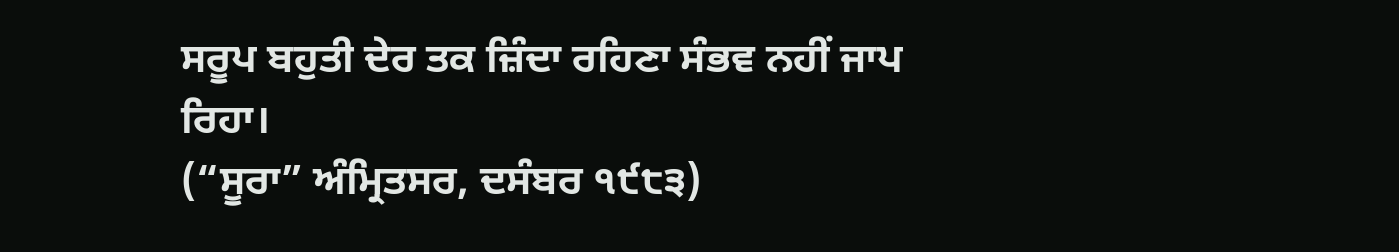ਸਰੂਪ ਬਹੁਤੀ ਦੇਰ ਤਕ ਜ਼ਿੰਦਾ ਰਹਿਣਾ ਸੰਭਵ ਨਹੀਂ ਜਾਪ ਰਿਹਾ।
(“ਸੂਰਾ” ਅੰਮ੍ਰਿਤਸਰ, ਦਸੰਬਰ ੧੯੮੩)